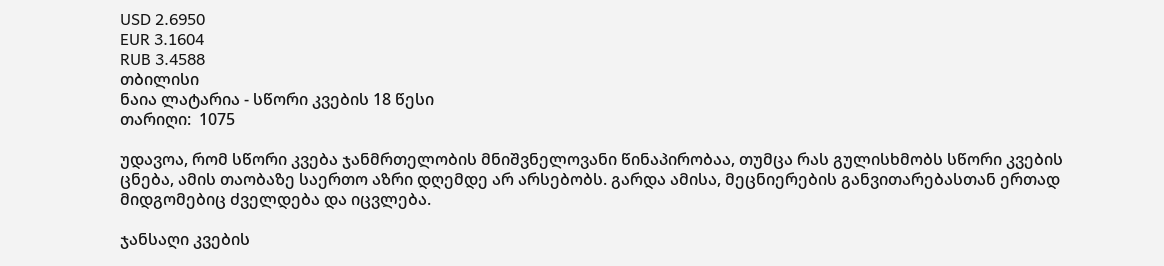USD 2.6950
EUR 3.1604
RUB 3.4588
თბილისი
ნაია ლატარია - სწორი კვების 18 წესი
თარიღი:  1075

უდავოა, რომ სწორი კვება ჯანმრთელობის მნიშვნელოვანი წინაპირობაა, თუმცა რას გულისხმობს სწორი კვების ცნება, ამის თაობაზე საერთო აზრი დღემდე არ არსებობს. გარდა ამისა, მეცნიერების განვითარებასთან ერთად მიდგომებიც ძველდება და იცვლება.

ჯანსაღი კვების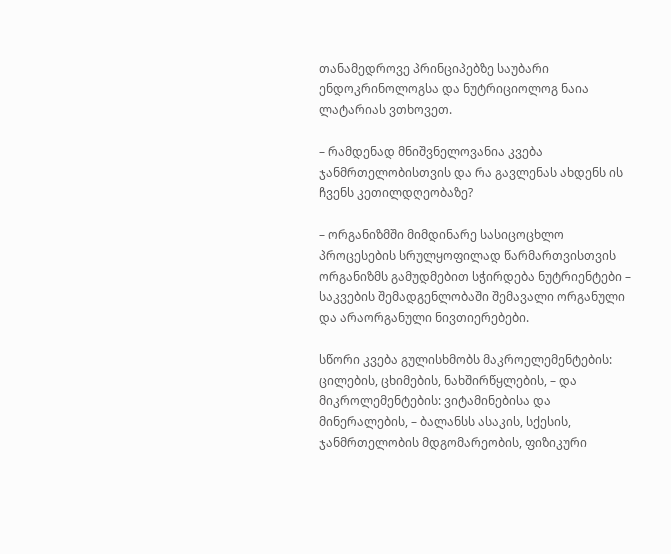თანამედროვე პრინციპებზე საუბარი ენდოკრინოლოგსა და ნუტრიციოლოგ ნაია ლატარიას ვთხოვეთ.

– რამდენად მნიშვნელოვანია კვება ჯანმრთელობისთვის და რა გავლენას ახდენს ის ჩვენს კეთილდღეობაზე?

– ორგანიზმში მიმდინარე სასიცოცხლო პროცესების სრულყოფილად წარმართვისთვის ორგანიზმს გამუდმებით სჭირდება ნუტრიენტები – საკვების შემადგენლობაში შემავალი ორგანული და არაორგანული ნივთიერებები.

სწორი კვება გულისხმობს მაკროელემენტების: ცილების, ცხიმების, ნახშირწყლების, – და მიკროლემენტების: ვიტამინებისა და მინერალების, – ბალანსს ასაკის, სქესის, ჯანმრთელობის მდგომარეობის, ფიზიკური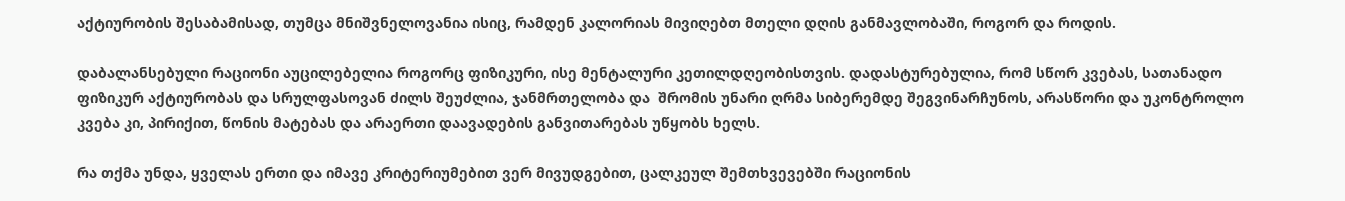აქტიურობის შესაბამისად, თუმცა მნიშვნელოვანია ისიც, რამდენ კალორიას მივიღებთ მთელი დღის განმავლობაში, როგორ და როდის.

დაბალანსებული რაციონი აუცილებელია როგორც ფიზიკური, ისე მენტალური კეთილდღეობისთვის. დადასტურებულია, რომ სწორ კვებას, სათანადო ფიზიკურ აქტიურობას და სრულფასოვან ძილს შეუძლია, ჯანმრთელობა და  შრომის უნარი ღრმა სიბერემდე შეგვინარჩუნოს, არასწორი და უკონტროლო კვება კი, პირიქით, წონის მატებას და არაერთი დაავადების განვითარებას უწყობს ხელს.

რა თქმა უნდა, ყველას ერთი და იმავე კრიტერიუმებით ვერ მივუდგებით, ცალკეულ შემთხვევებში რაციონის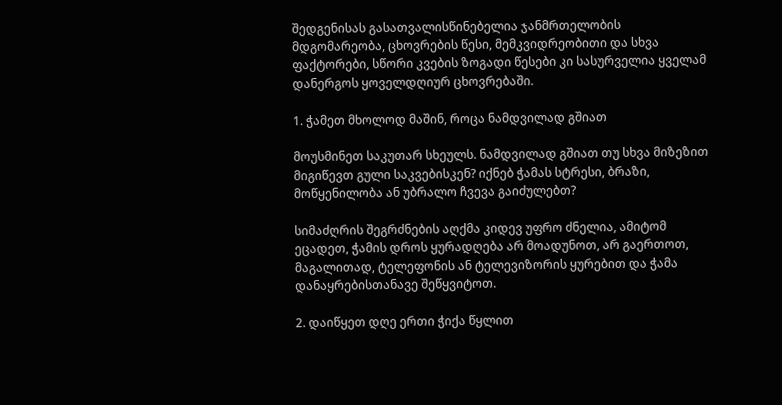შედგენისას გასათვალისწინებელია ჯანმრთელობის მდგომარეობა, ცხოვრების წესი, მემკვიდრეობითი და სხვა ფაქტორები, სწორი კვების ზოგადი წესები კი სასურველია ყველამ დანერგოს ყოველდღიურ ცხოვრებაში.

1. ჭამეთ მხოლოდ მაშინ, როცა ნამდვილად გშიათ

მოუსმინეთ საკუთარ სხეულს. ნამდვილად გშიათ თუ სხვა მიზეზით მიგიწევთ გული საკვებისკენ? იქნებ ჭამას სტრესი, ბრაზი, მოწყენილობა ან უბრალო ჩვევა გაიძულებთ?

სიმაძღრის შეგრძნების აღქმა კიდევ უფრო ძნელია, ამიტომ ეცადეთ, ჭამის დროს ყურადღება არ მოადუნოთ, არ გაერთოთ, მაგალითად, ტელეფონის ან ტელევიზორის ყურებით და ჭამა დანაყრებისთანავე შეწყვიტოთ.

2. დაიწყეთ დღე ერთი ჭიქა წყლით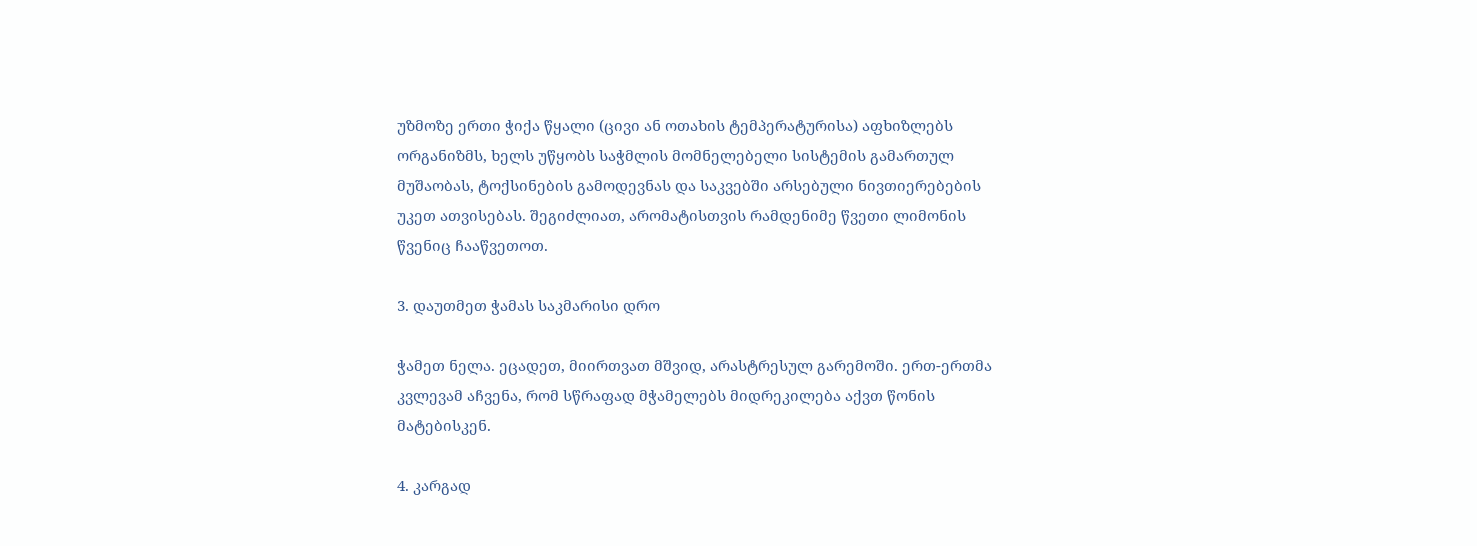უზმოზე ერთი ჭიქა წყალი (ცივი ან ოთახის ტემპერატურისა) აფხიზლებს ორგანიზმს, ხელს უწყობს საჭმლის მომნელებელი სისტემის გამართულ მუშაობას, ტოქსინების გამოდევნას და საკვებში არსებული ნივთიერებების უკეთ ათვისებას. შეგიძლიათ, არომატისთვის რამდენიმე წვეთი ლიმონის წვენიც ჩააწვეთოთ.

3. დაუთმეთ ჭამას საკმარისი დრო

ჭამეთ ნელა. ეცადეთ, მიირთვათ მშვიდ, არასტრესულ გარემოში. ერთ-ერთმა კვლევამ აჩვენა, რომ სწრაფად მჭამელებს მიდრეკილება აქვთ წონის მატებისკენ.

4. კარგად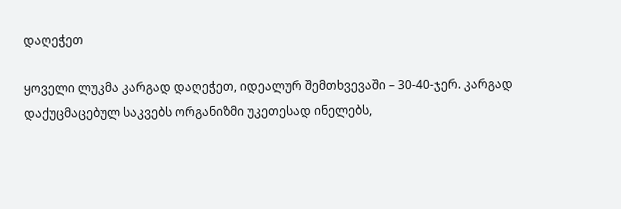დაღეჭეთ

ყოველი ლუკმა კარგად დაღეჭეთ, იდეალურ შემთხვევაში – 30-40-ჯერ. კარგად დაქუცმაცებულ საკვებს ორგანიზმი უკეთესად ინელებს,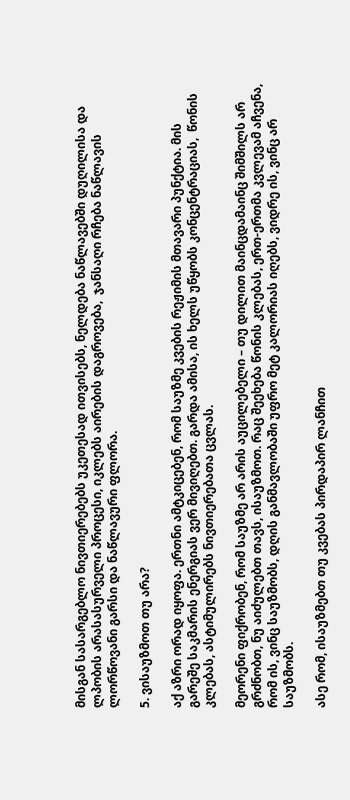მისგან სასარგებლო ნივთიერებებს უკეთესად ითვისებს, ნელდება ნაწლავებში დუღილისა და ლპობის არასასურველი პროცესი, იკლებს აირების დაგროვება,  ჯანსაღი რჩება ნაწლავის ლორწოვანი გარსი და ნაწლავური ფლორა.

5. ვისაუზმოთ თუ არა?

აქ აზრი ორად იყოფა. ერთნი ამტკიცებენ, რომ საუზმე კვების რეჟიმის მთავარი პუნქტია. მის გარეშე საკმარის ენერგიას ვერ მივიღებთ. გარდა ამისა, ის ხელს უწყობს კონცენტრაციას,  წონის კლებას, ასტიმულირებს ნივთიერებათა ცვლას.

მეორენი ფიქრობენ, რომ საუზმე არ არის აუცილებელი – თუ დილით მაინცდამაინც შიმშილს არ გრძნობთ, ნუ აიძულებთ თავს, ისაუზმოთ. რაც შეეხება წონის კლებას, ერთ-ერთმა კვლევამ აჩვენა, რომ ის, ვინც საუზმობს, დღის განმავლობაში უფრო მეტ კალორიას იღებს, ვიდრე ის, ვინც არ საუზმობს.

ასე რომ, ისაუზმებთ თუ კვებას პირდაპირ ლანჩით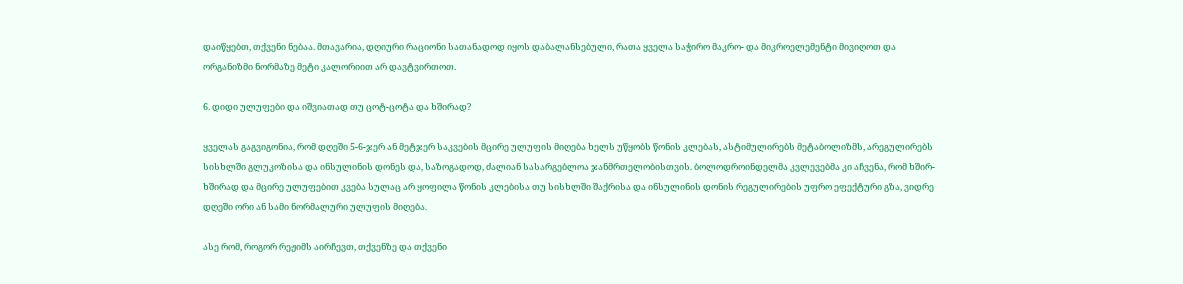დაიწყებთ, თქვენი ნებაა. მთავარია, დღიური რაციონი სათანადოდ იყოს დაბალანსებული, რათა ყველა საჭირო მაკრო- და მიკროელემენტი მივიღოთ და ორგანიზმი ნორმაზე მეტი კალორიით არ დავტვირთოთ.

6. დიდი ულუფები და იშვიათად თუ ცოტ-ცოტა და ხშირად?

ყველას გაგვიგონია, რომ დღეში 5-6-ჯერ ან მეტჯერ საკვების მცირე ულუფის მიღება ხელს უწყობს წონის კლებას, ასტიმულირებს მეტაბოლიზმს, არეგულირებს სისხლში გლუკოზისა და ინსულინის დონეს და, საზოგადოდ, ძალიან სასარგებლოა ჯანმრთელობისთვის. ბოლოდროინდელმა კვლევებმა კი აჩვენა, რომ ხშირ-ხშირად და მცირე ულუფებით კვება სულაც არ ყოფილა წონის კლებისა თუ სისხლში შაქრისა და ინსულინის დონის რეგულირების უფრო ეფექტური გზა, ვიდრე დღეში ორი ან სამი ნორმალური ულუფის მიღება.

ასე რომ, როგორ რეჟიმს აირჩევთ, თქვენზე და თქვენი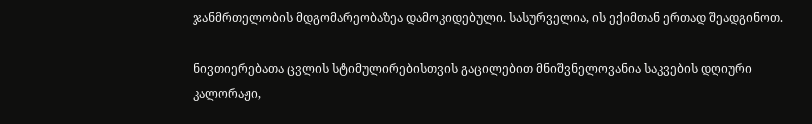ჯანმრთელობის მდგომარეობაზეა დამოკიდებული. სასურველია, ის ექიმთან ერთად შეადგინოთ.

ნივთიერებათა ცვლის სტიმულირებისთვის გაცილებით მნიშვნელოვანია საკვების დღიური კალორაჟი,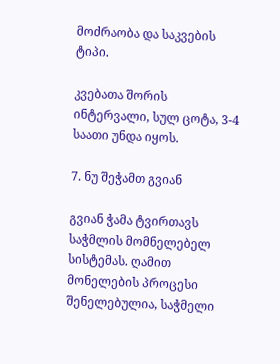მოძრაობა და საკვების ტიპი.

კვებათა შორის  ინტერვალი, სულ ცოტა, 3-4 საათი უნდა იყოს.

7. ნუ შეჭამთ გვიან

გვიან ჭამა ტვირთავს საჭმლის მომნელებელ სისტემას. ღამით მონელების პროცესი შენელებულია, საჭმელი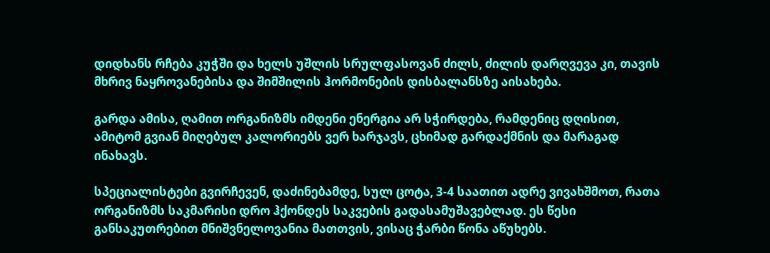დიდხანს რჩება კუჭში და ხელს უშლის სრულფასოვან ძილს, ძილის დარღვევა კი, თავის მხრივ ნაყროვანებისა და შიმშილის ჰორმონების დისბალანსზე აისახება.

გარდა ამისა, ღამით ორგანიზმს იმდენი ენერგია არ სჭირდება, რამდენიც დღისით, ამიტომ გვიან მიღებულ კალორიებს ვერ ხარჯავს, ცხიმად გარდაქმნის და მარაგად ინახავს.

სპეციალისტები გვირჩევენ, დაძინებამდე, სულ ცოტა, 3-4 საათით ადრე ვივახშმოთ, რათა ორგანიზმს საკმარისი დრო ჰქონდეს საკვების გადასამუშავებლად. ეს წესი განსაკუთრებით მნიშვნელოვანია მათთვის, ვისაც ჭარბი წონა აწუხებს.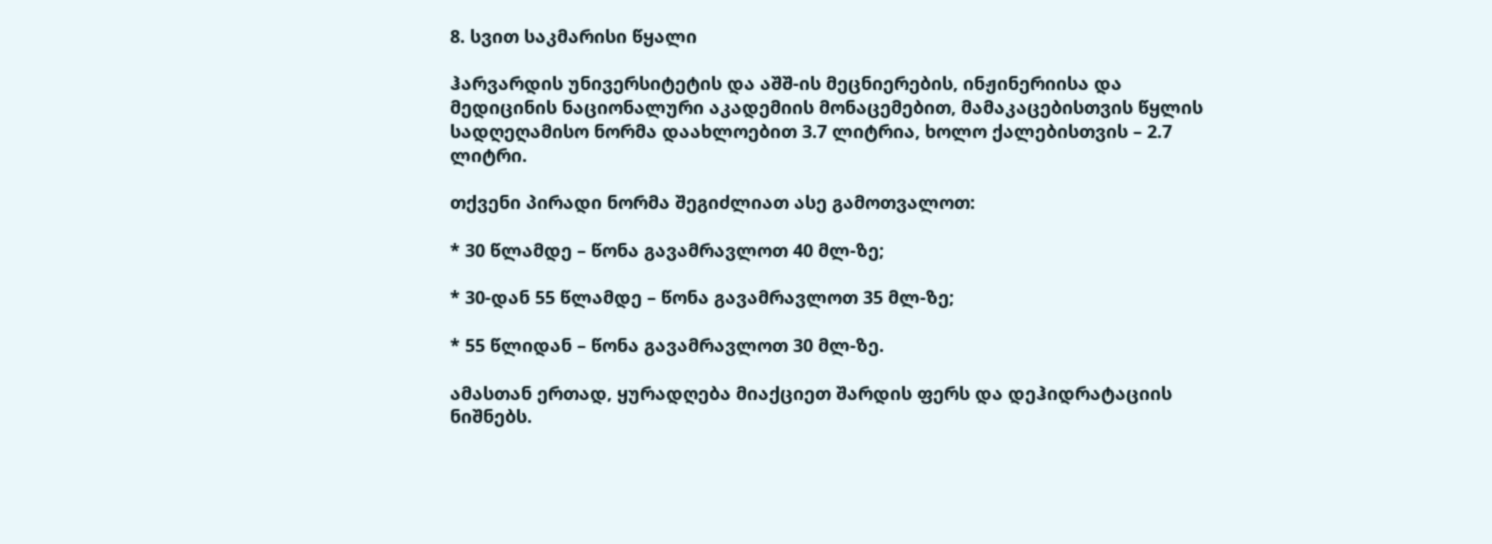8. სვით საკმარისი წყალი

ჰარვარდის უნივერსიტეტის და აშშ-ის მეცნიერების, ინჟინერიისა და მედიცინის ნაციონალური აკადემიის მონაცემებით, მამაკაცებისთვის წყლის სადღეღამისო ნორმა დაახლოებით 3.7 ლიტრია, ხოლო ქალებისთვის – 2.7 ლიტრი.

თქვენი პირადი ნორმა შეგიძლიათ ასე გამოთვალოთ:

* 30 წლამდე – წონა გავამრავლოთ 40 მლ-ზე;

* 30-დან 55 წლამდე – წონა გავამრავლოთ 35 მლ-ზე;

* 55 წლიდან – წონა გავამრავლოთ 30 მლ-ზე.

ამასთან ერთად, ყურადღება მიაქციეთ შარდის ფერს და დეჰიდრატაციის ნიშნებს.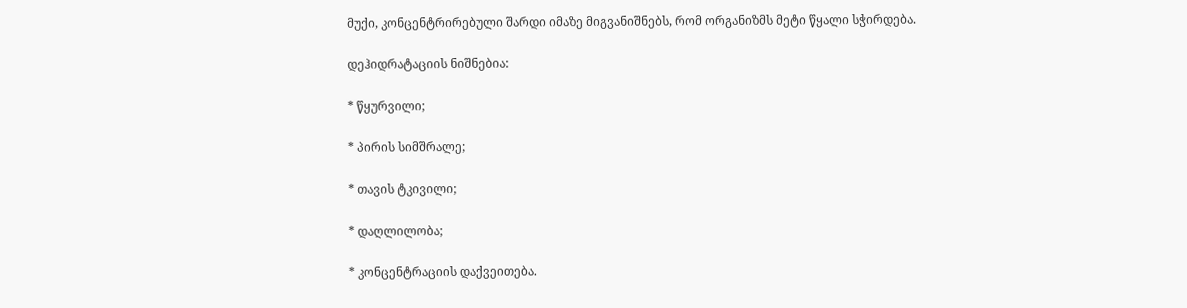მუქი, კონცენტრირებული შარდი იმაზე მიგვანიშნებს, რომ ორგანიზმს მეტი წყალი სჭირდება.

დეჰიდრატაციის ნიშნებია:

* წყურვილი;

* პირის სიმშრალე;

* თავის ტკივილი;

* დაღლილობა;

* კონცენტრაციის დაქვეითება.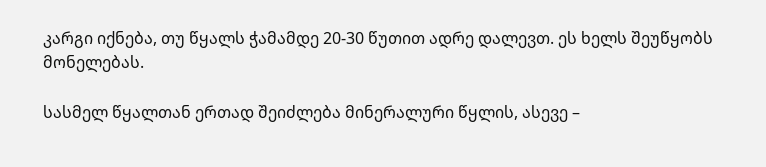კარგი იქნება, თუ წყალს ჭამამდე 20-30 წუთით ადრე დალევთ. ეს ხელს შეუწყობს მონელებას.

სასმელ წყალთან ერთად შეიძლება მინერალური წყლის, ასევე –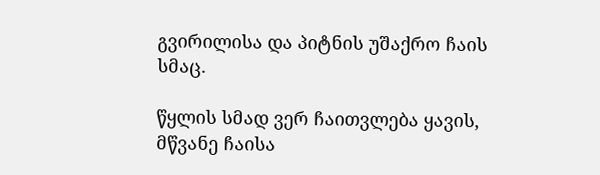გვირილისა და პიტნის უშაქრო ჩაის სმაც.

წყლის სმად ვერ ჩაითვლება ყავის, მწვანე ჩაისა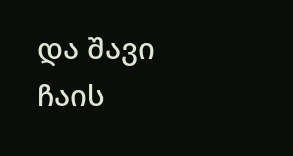და შავი ჩაის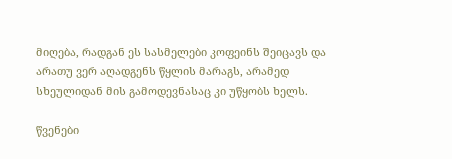მიღება, რადგან ეს სასმელები კოფეინს შეიცავს და არათუ ვერ აღადგენს წყლის მარაგს, არამედ სხეულიდან მის გამოდევნასაც კი უწყობს ხელს.

წვენები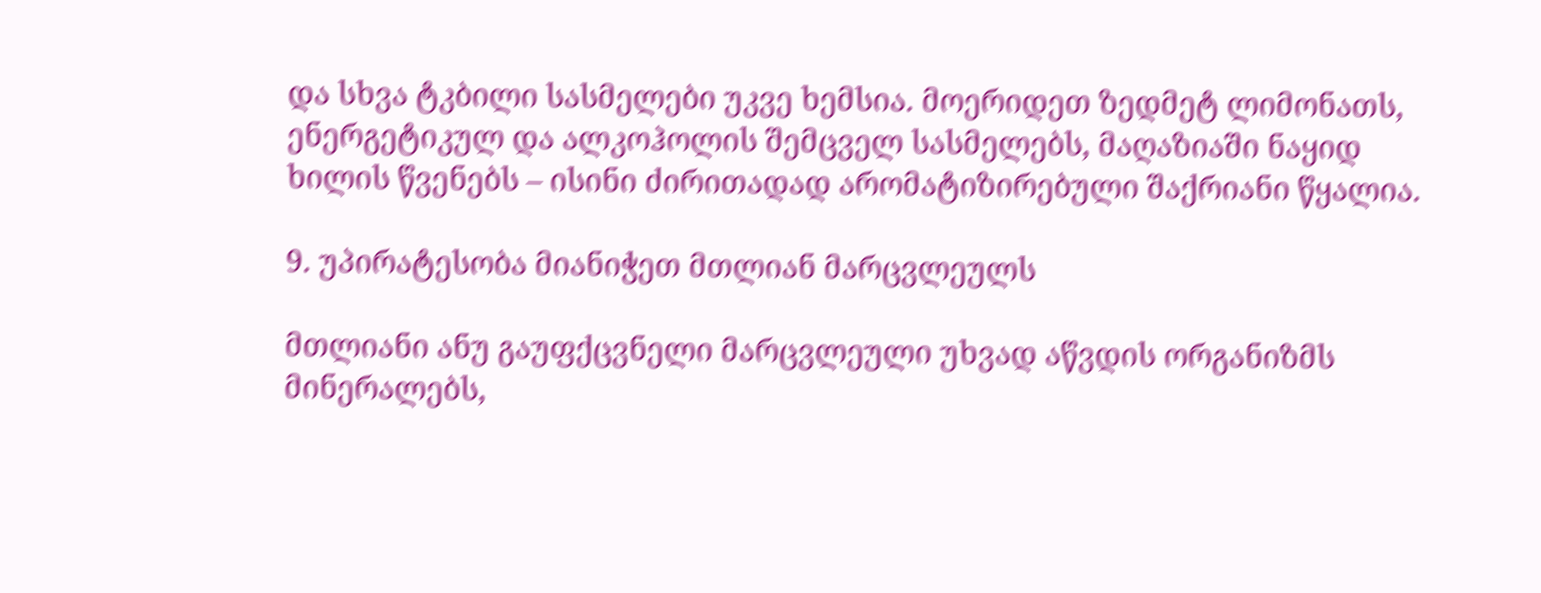და სხვა ტკბილი სასმელები უკვე ხემსია. მოერიდეთ ზედმეტ ლიმონათს, ენერგეტიკულ და ალკოჰოლის შემცველ სასმელებს, მაღაზიაში ნაყიდ ხილის წვენებს – ისინი ძირითადად არომატიზირებული შაქრიანი წყალია.

9. უპირატესობა მიანიჭეთ მთლიან მარცვლეულს

მთლიანი ანუ გაუფქცვნელი მარცვლეული უხვად აწვდის ორგანიზმს მინერალებს,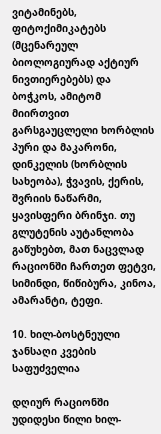ვიტამინებს, ფიტოქიმიკატებს (მცენარეულ ბიოლოგიურად აქტიურ ნივთიერებებს) და ბოჭკოს, ამიტომ მიირთვით გარსგაუცლელი ხორბლის პური და მაკარონი, დინკელის (ხორბლის სახეობა), ჭვავის, ქერის, შვრიის ნაწარმი, ყავისფერი ბრინჯი. თუ გლუტენის აუტანლობა გაწუხებთ, მათ ნაცვლად რაციონში ჩართეთ ფეტვი, სიმინდი, წიწიბურა, კინოა, ამარანტი, ტეფი.

10. ხილ-ბოსტნეული ჯანსაღი კვების საფუძველია

დღიურ რაციონში უდიდესი წილი ხილ-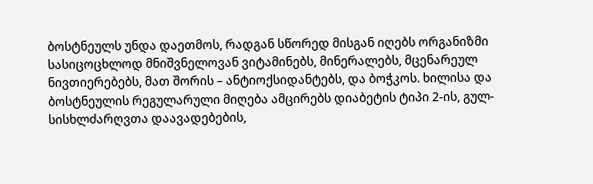ბოსტნეულს უნდა დაეთმოს, რადგან სწორედ მისგან იღებს ორგანიზმი სასიცოცხლოდ მნიშვნელოვან ვიტამინებს, მინერალებს, მცენარეულ ნივთიერებებს, მათ შორის – ანტიოქსიდანტებს, და ბოჭკოს. ხილისა და ბოსტნეულის რეგულარული მიღება ამცირებს დიაბეტის ტიპი 2-ის, გულ-სისხლძარღვთა დაავადებების,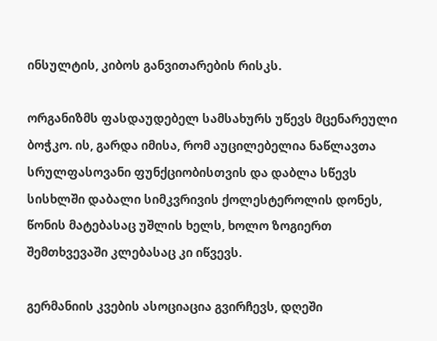ინსულტის, კიბოს განვითარების რისკს.

ორგანიზმს ფასდაუდებელ სამსახურს უწევს მცენარეული ბოჭკო. ის, გარდა იმისა, რომ აუცილებელია ნაწლავთა სრულფასოვანი ფუნქციობისთვის და დაბლა სწევს სისხლში დაბალი სიმკვრივის ქოლესტეროლის დონეს, წონის მატებასაც უშლის ხელს, ხოლო ზოგიერთ შემთხვევაში კლებასაც კი იწვევს.

გერმანიის კვების ასოციაცია გვირჩევს, დღეში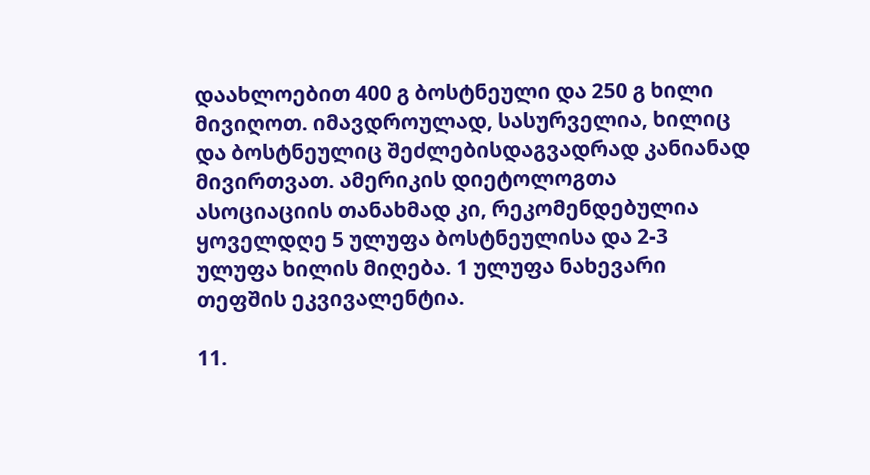დაახლოებით 400 გ ბოსტნეული და 250 გ ხილი მივიღოთ. იმავდროულად, სასურველია, ხილიც და ბოსტნეულიც შეძლებისდაგვადრად კანიანად მივირთვათ. ამერიკის დიეტოლოგთა ასოციაციის თანახმად კი, რეკომენდებულია ყოველდღე 5 ულუფა ბოსტნეულისა და 2-3 ულუფა ხილის მიღება. 1 ულუფა ნახევარი თეფშის ეკვივალენტია.

11.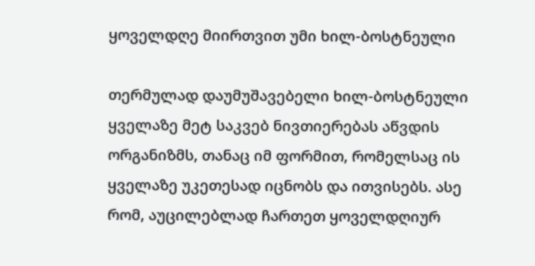ყოველდღე მიირთვით უმი ხილ-ბოსტნეული

თერმულად დაუმუშავებელი ხილ-ბოსტნეული ყველაზე მეტ საკვებ ნივთიერებას აწვდის ორგანიზმს, თანაც იმ ფორმით, რომელსაც ის ყველაზე უკეთესად იცნობს და ითვისებს. ასე რომ, აუცილებლად ჩართეთ ყოველდღიურ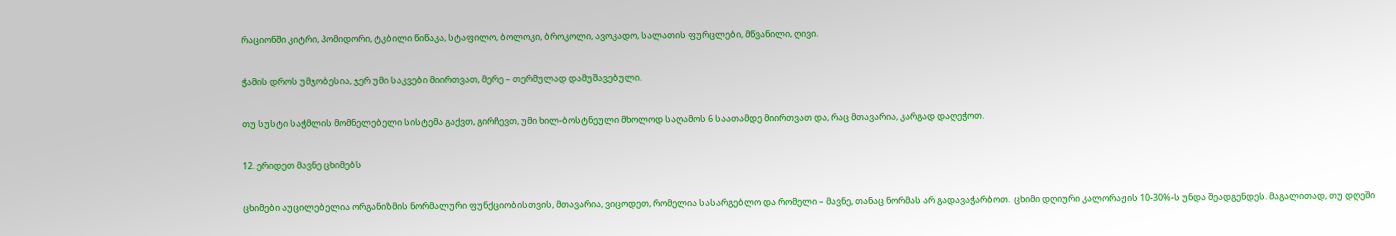რაციონში კიტრი, პომიდორი, ტკბილი წიწაკა, სტაფილო, ბოლოკი, ბროკოლი, ავოკადო, სალათის ფურცლები, მწვანილი, ღივი.

ჭამის დროს უმჯობესია, ჯერ უმი საკვები მიირთვათ, მერე – თერმულად დამუშავებული.

თუ სუსტი საჭმლის მომნელებელი სისტემა გაქვთ, გირჩევთ, უმი ხილ-ბოსტნეული მხოლოდ საღამოს 6 საათამდე მიირთვათ და, რაც მთავარია, კარგად დაღეჭოთ.

12. ერიდეთ მავნე ცხიმებს

ცხიმები აუცილებელია ორგანიზმის ნორმალური ფუნქციობისთვის, მთავარია, ვიცოდეთ, რომელია სასარგებლო და რომელი – მავნე, თანაც ნორმას არ გადავაჭარბოთ.  ცხიმი დღიური კალორაჟის 10-30%-ს უნდა შეადგენდეს. მაგალითად, თუ დღეში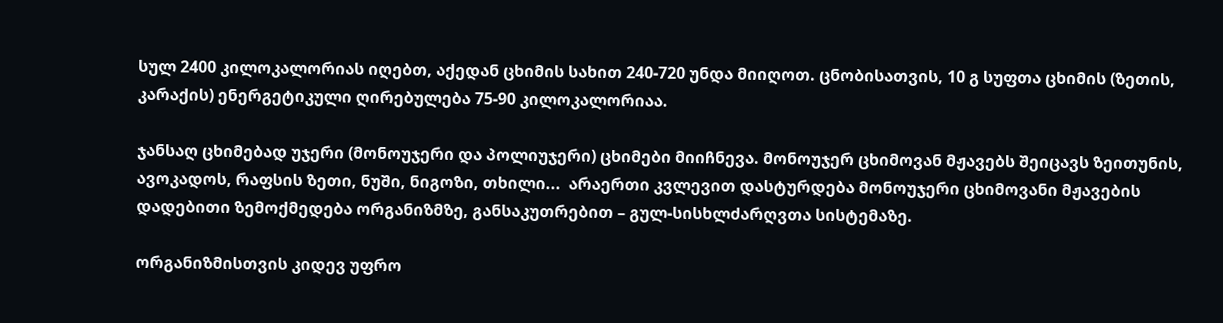სულ 2400 კილოკალორიას იღებთ, აქედან ცხიმის სახით 240-720 უნდა მიიღოთ. ცნობისათვის, 10 გ სუფთა ცხიმის (ზეთის, კარაქის) ენერგეტიკული ღირებულება 75-90 კილოკალორიაა.

ჯანსაღ ცხიმებად უჯერი (მონოუჯერი და პოლიუჯერი) ცხიმები მიიჩნევა. მონოუჯერ ცხიმოვან მჟავებს შეიცავს ზეითუნის, ავოკადოს, რაფსის ზეთი, ნუში, ნიგოზი, თხილი...  არაერთი კვლევით დასტურდება მონოუჯერი ცხიმოვანი მჟავების დადებითი ზემოქმედება ორგანიზმზე, განსაკუთრებით – გულ-სისხლძარღვთა სისტემაზე.

ორგანიზმისთვის კიდევ უფრო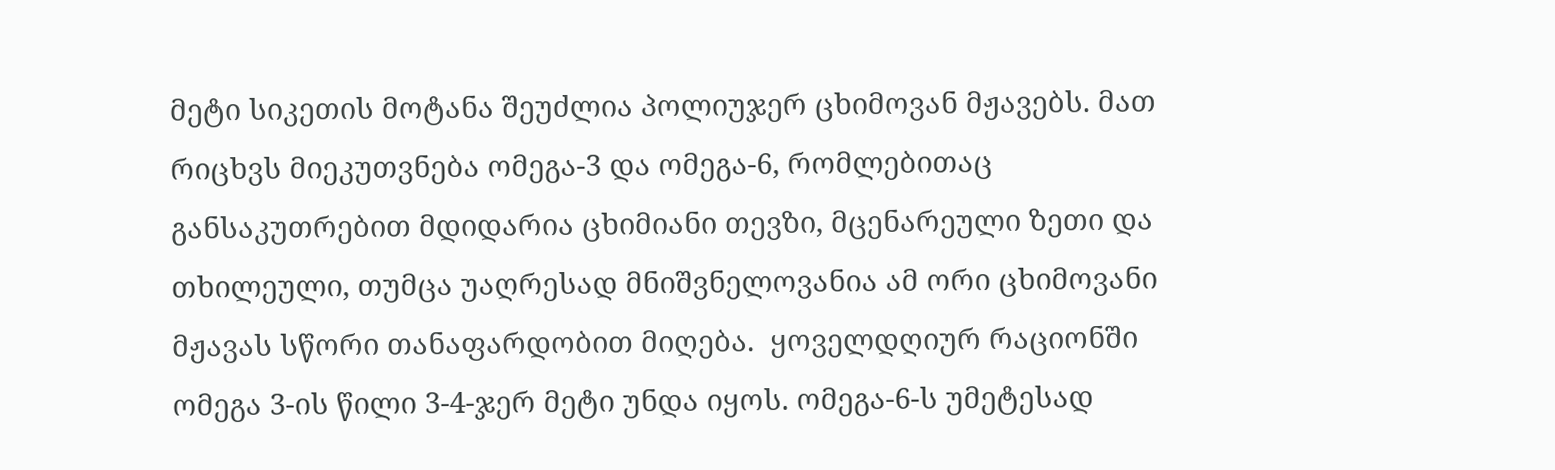მეტი სიკეთის მოტანა შეუძლია პოლიუჯერ ცხიმოვან მჟავებს. მათ რიცხვს მიეკუთვნება ომეგა-3 და ომეგა-6, რომლებითაც განსაკუთრებით მდიდარია ცხიმიანი თევზი, მცენარეული ზეთი და თხილეული, თუმცა უაღრესად მნიშვნელოვანია ამ ორი ცხიმოვანი მჟავას სწორი თანაფარდობით მიღება.  ყოველდღიურ რაციონში ომეგა 3-ის წილი 3-4-ჯერ მეტი უნდა იყოს. ომეგა-6-ს უმეტესად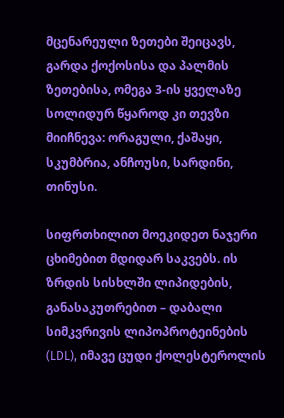მცენარეული ზეთები შეიცავს, გარდა ქოქოსისა და პალმის ზეთებისა, ომეგა 3-ის ყველაზე სოლიდურ წყაროდ კი თევზი  მიიჩნევა: ორაგული, ქაშაყი, სკუმბრია, ანჩოუსი, სარდინი, თინუსი.

სიფრთხილით მოეკიდეთ ნაჯერი ცხიმებით მდიდარ საკვებს. ის ზრდის სისხლში ლიპიდების, განასაკუთრებით – დაბალი სიმკვრივის ლიპოპროტეინების (LDL), იმავე ცუდი ქოლესტეროლის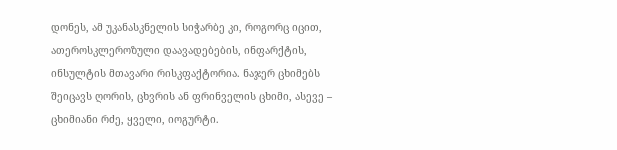დონეს, ამ უკანასკნელის სიჭარბე კი, როგორც იცით, ათეროსკლეროზული დაავადებების, ინფარქტის, ინსულტის მთავარი რისკფაქტორია. ნაჯერ ცხიმებს შეიცავს ღორის, ცხვრის ან ფრინველის ცხიმი, ასევე – ცხიმიანი რძე, ყველი, იოგურტი.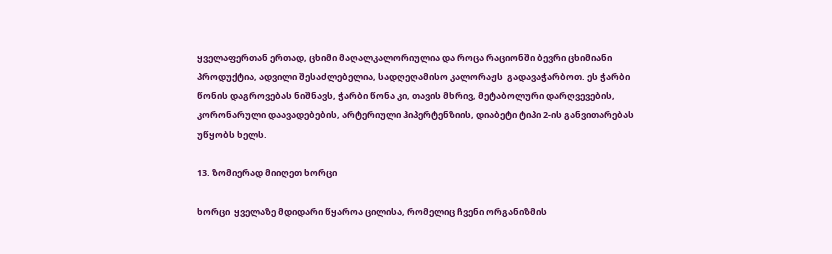ყველაფერთან ერთად, ცხიმი მაღალკალორიულია და როცა რაციონში ბევრი ცხიმიანი პროდუქტია, ადვილი შესაძლებელია, სადღეღამისო კალორაჟს  გადავაჭარბოთ. ეს ჭარბი წონის დაგროვებას ნიშნავს, ჭარბი წონა კი, თავის მხრივ, მეტაბოლური დარღვევების, კორონარული დაავადებების, არტერიული ჰიპერტენზიის, დიაბეტი ტიპი 2-ის განვითარებას უწყობს ხელს.

13. ზომიერად მიიღეთ ხორცი

ხორცი  ყველაზე მდიდარი წყაროა ცილისა, რომელიც ჩვენი ორგანიზმის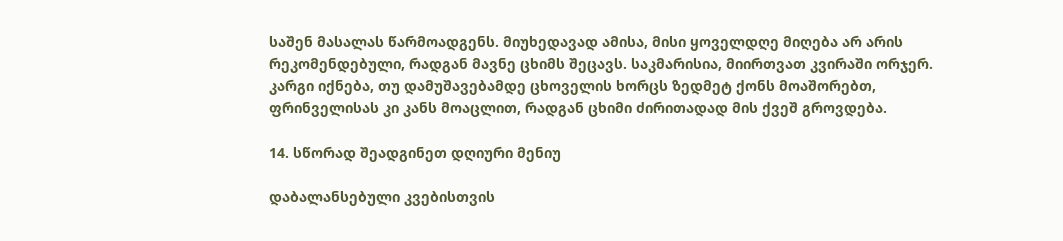საშენ მასალას წარმოადგენს. მიუხედავად ამისა, მისი ყოველდღე მიღება არ არის რეკომენდებული, რადგან მავნე ცხიმს შეცავს. საკმარისია, მიირთვათ კვირაში ორჯერ. კარგი იქნება, თუ დამუშავებამდე ცხოველის ხორცს ზედმეტ ქონს მოაშორებთ, ფრინველისას კი კანს მოაცლით, რადგან ცხიმი ძირითადად მის ქვეშ გროვდება.

14. სწორად შეადგინეთ დღიური მენიუ

დაბალანსებული კვებისთვის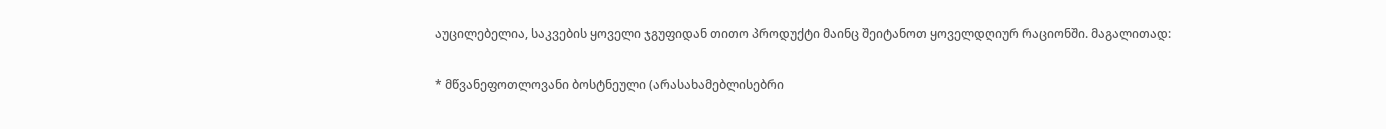აუცილებელია, საკვების ყოველი ჯგუფიდან თითო პროდუქტი მაინც შეიტანოთ ყოველდღიურ რაციონში. მაგალითად:

* მწვანეფოთლოვანი ბოსტნეული (არასახამებლისებრი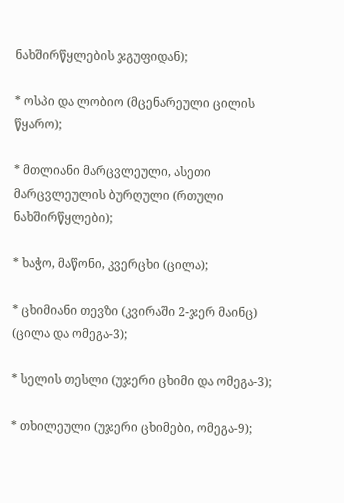ნახშირწყლების ჯგუფიდან);

* ოსპი და ლობიო (მცენარეული ცილის წყარო);

* მთლიანი მარცვლეული, ასეთი მარცვლეულის ბურღული (რთული ნახშირწყლები);

* ხაჭო, მაწონი, კვერცხი (ცილა);

* ცხიმიანი თევზი (კვირაში 2-ჯერ მაინც) (ცილა და ომეგა-3);

* სელის თესლი (უჯერი ცხიმი და ომეგა-3);

* თხილეული (უჯერი ცხიმები, ომეგა-9);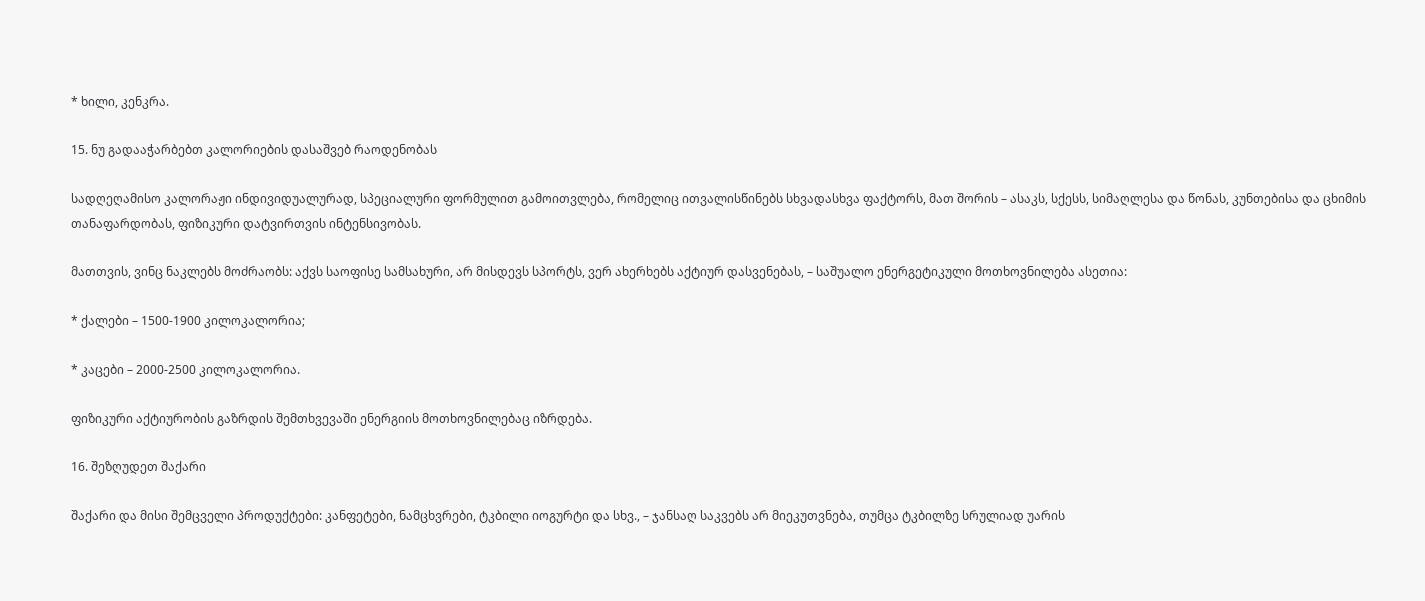* ხილი, კენკრა.

15. ნუ გადააჭარბებთ კალორიების დასაშვებ რაოდენობას

სადღეღამისო კალორაჟი ინდივიდუალურად, სპეციალური ფორმულით გამოითვლება, რომელიც ითვალისწინებს სხვადასხვა ფაქტორს, მათ შორის – ასაკს, სქესს, სიმაღლესა და წონას, კუნთებისა და ცხიმის თანაფარდობას, ფიზიკური დატვირთვის ინტენსივობას.

მათთვის, ვინც ნაკლებს მოძრაობს: აქვს საოფისე სამსახური, არ მისდევს სპორტს, ვერ ახერხებს აქტიურ დასვენებას, – საშუალო ენერგეტიკული მოთხოვნილება ასეთია:

* ქალები – 1500-1900 კილოკალორია;

* კაცები – 2000-2500 კილოკალორია.

ფიზიკური აქტიურობის გაზრდის შემთხვევაში ენერგიის მოთხოვნილებაც იზრდება.

16. შეზღუდეთ შაქარი

შაქარი და მისი შემცველი პროდუქტები: კანფეტები, ნამცხვრები, ტკბილი იოგურტი და სხვ., – ჯანსაღ საკვებს არ მიეკუთვნება, თუმცა ტკბილზე სრულიად უარის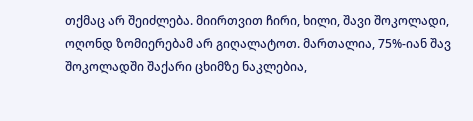თქმაც არ შეიძლება. მიირთვით ჩირი, ხილი, შავი შოკოლადი, ოღონდ ზომიერებამ არ გიღალატოთ. მართალია, 75%-იან შავ შოკოლადში შაქარი ცხიმზე ნაკლებია,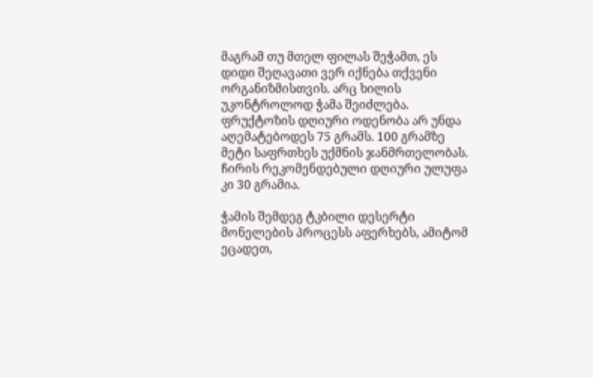მაგრამ თუ მთელ ფილას შეჭამთ, ეს დიდი შეღავათი ვერ იქნება თქვენი ორგანიზმისთვის. არც ხილის უკონტროლოდ ჭამა შეიძლება. ფრუქტოზის დღიური ოდენობა არ უნდა აღემატებოდეს 75 გრამს. 100 გრამზე მეტი საფრთხეს უქმნის ჯანმრთელობას. ჩირის რეკომენდებული დღიური ულუფა კი 30 გრამია.

ჭამის შემდეგ ტკბილი დესერტი მონელების პროცესს აფერხებს, ამიტომ ეცადეთ,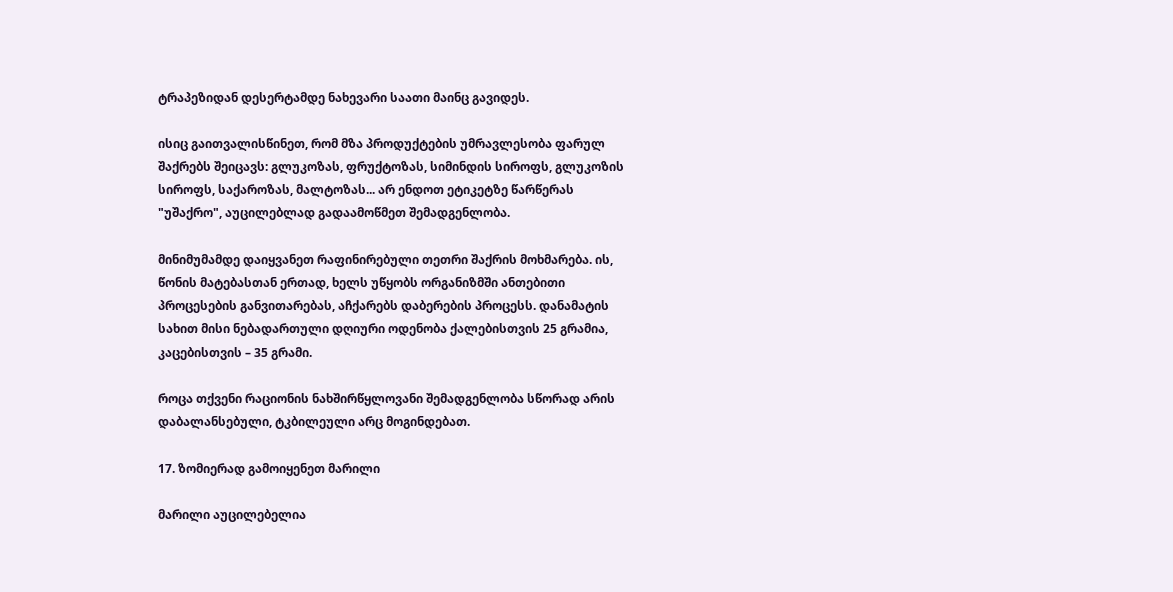ტრაპეზიდან დესერტამდე ნახევარი საათი მაინც გავიდეს.

ისიც გაითვალისწინეთ, რომ მზა პროდუქტების უმრავლესობა ფარულ შაქრებს შეიცავს: გლუკოზას, ფრუქტოზას, სიმინდის სიროფს, გლუკოზის სიროფს, საქაროზას, მალტოზას... არ ენდოთ ეტიკეტზე წარწერას "უშაქრო", აუცილებლად გადაამოწმეთ შემადგენლობა.

მინიმუმამდე დაიყვანეთ რაფინირებული თეთრი შაქრის მოხმარება. ის, წონის მატებასთან ერთად, ხელს უწყობს ორგანიზმში ანთებითი პროცესების განვითარებას, აჩქარებს დაბერების პროცესს. დანამატის სახით მისი ნებადართული დღიური ოდენობა ქალებისთვის 25 გრამია, კაცებისთვის – 35 გრამი.

როცა თქვენი რაციონის ნახშირწყლოვანი შემადგენლობა სწორად არის დაბალანსებული, ტკბილეული არც მოგინდებათ.

17. ზომიერად გამოიყენეთ მარილი

მარილი აუცილებელია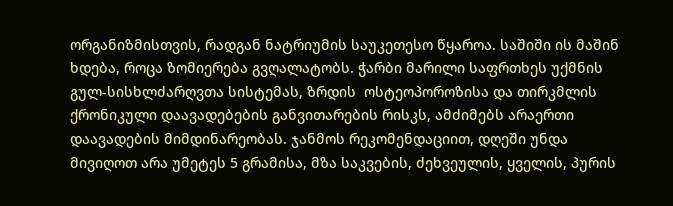ორგანიზმისთვის, რადგან ნატრიუმის საუკეთესო წყაროა. საშიში ის მაშინ ხდება, როცა ზომიერება გვღალატობს. ჭარბი მარილი საფრთხეს უქმნის გულ-სისხლძარღვთა სისტემას, ზრდის  ოსტეოპოროზისა და თირკმლის ქრონიკული დაავადებების განვითარების რისკს, ამძიმებს არაერთი დაავადების მიმდინარეობას. ჯანმოს რეკომენდაციით, დღეში უნდა მივიღოთ არა უმეტეს 5 გრამისა, მზა საკვების, ძეხვეულის, ყველის, პურის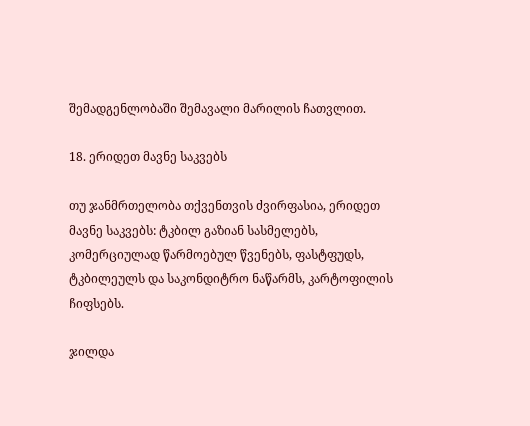შემადგენლობაში შემავალი მარილის ჩათვლით.

18. ერიდეთ მავნე საკვებს

თუ ჯანმრთელობა თქვენთვის ძვირფასია, ერიდეთ მავნე საკვებს: ტკბილ გაზიან სასმელებს, კომერციულად წარმოებულ წვენებს, ფასტფუდს, ტკბილეულს და საკონდიტრო ნაწარმს, კარტოფილის ჩიფსებს.

ჯილდა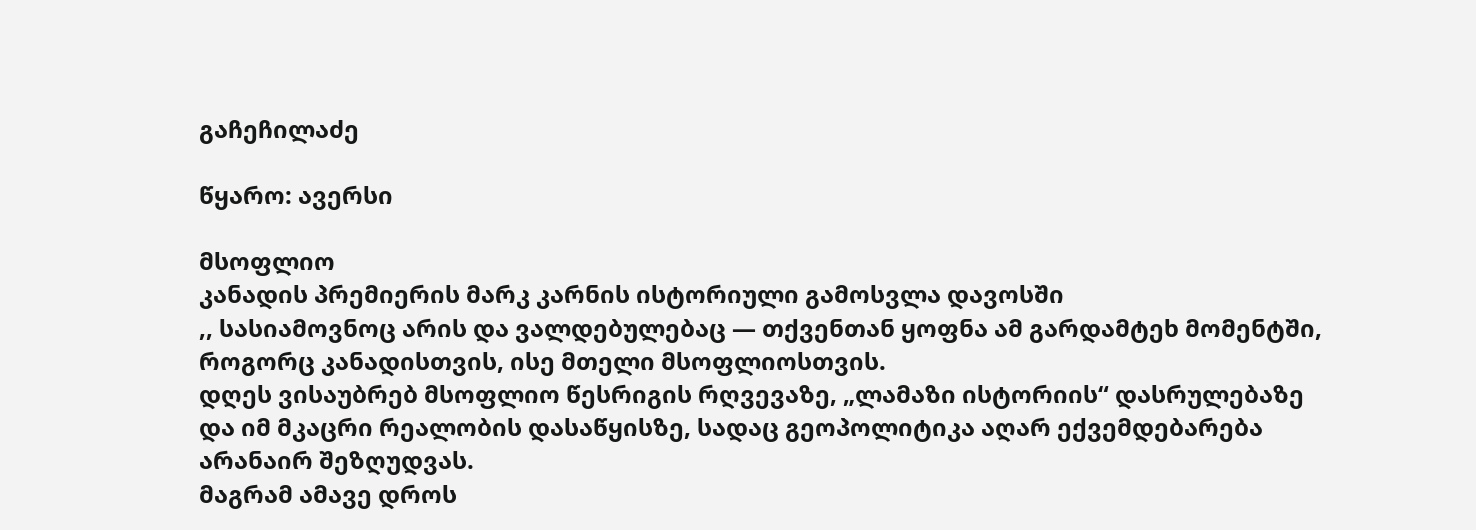გაჩეჩილაძე

წყარო: ავერსი

მსოფლიო
კანადის პრემიერის მარკ კარნის ისტორიული გამოსვლა დავოსში
,, სასიამოვნოც არის და ვალდებულებაც — თქვენთან ყოფნა ამ გარდამტეხ მომენტში, როგორც კანადისთვის, ისე მთელი მსოფლიოსთვის.
დღეს ვისაუბრებ მსოფლიო წესრიგის რღვევაზე, „ლამაზი ისტორიის“ დასრულებაზე და იმ მკაცრი რეალობის დასაწყისზე, სადაც გეოპოლიტიკა აღარ ექვემდებარება არანაირ შეზღუდვას.
მაგრამ ამავე დროს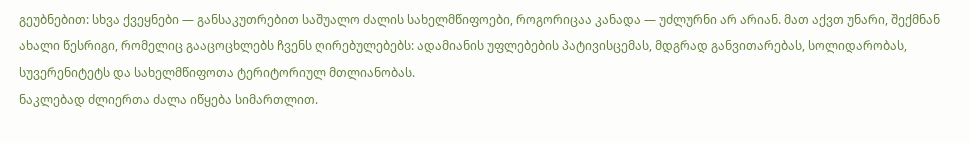გეუბნებით: სხვა ქვეყნები — განსაკუთრებით საშუალო ძალის სახელმწიფოები, როგორიცაა კანადა — უძლურნი არ არიან. მათ აქვთ უნარი, შექმნან ახალი წესრიგი, რომელიც გააცოცხლებს ჩვენს ღირებულებებს: ადამიანის უფლებების პატივისცემას, მდგრად განვითარებას, სოლიდარობას, სუვერენიტეტს და სახელმწიფოთა ტერიტორიულ მთლიანობას.
ნაკლებად ძლიერთა ძალა იწყება სიმართლით.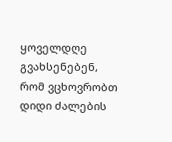ყოველდღე გვახსენებენ, რომ ვცხოვრობთ დიდი ძალების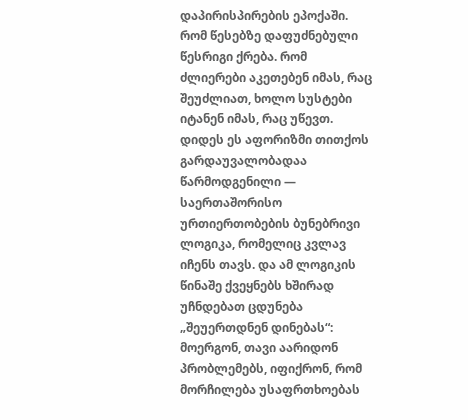დაპირისპირების ეპოქაში. რომ წესებზე დაფუძნებული წესრიგი ქრება. რომ ძლიერები აკეთებენ იმას, რაც შეუძლიათ, ხოლო სუსტები იტანენ იმას, რაც უწევთ.
დიდეს ეს აფორიზმი თითქოს გარდაუვალობადაა წარმოდგენილი — საერთაშორისო ურთიერთობების ბუნებრივი ლოგიკა, რომელიც კვლავ იჩენს თავს. და ამ ლოგიკის წინაშე ქვეყნებს ხშირად უჩნდებათ ცდუნება „შეუერთდნენ დინებას“: მოერგონ, თავი აარიდონ პრობლემებს, იფიქრონ, რომ მორჩილება უსაფრთხოებას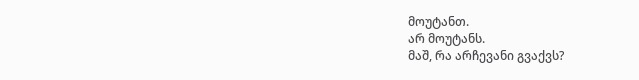მოუტანთ.
არ მოუტანს.
მაშ, რა არჩევანი გვაქვს?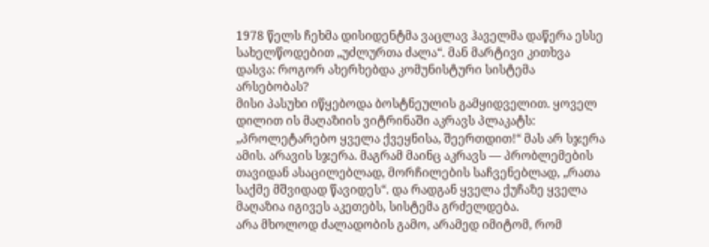1978 წელს ჩეხმა დისიდენტმა ვაცლავ ჰაველმა დაწერა ესსე სახელწოდებით „უძლურთა ძალა“. მან მარტივი კითხვა დასვა: როგორ ახერხებდა კომუნისტური სისტემა არსებობას?
მისი პასუხი იწყებოდა ბოსტნეულის გამყიდველით. ყოველ დილით ის მაღაზიის ვიტრინაში აკრავს პლაკატს: „პროლეტარებო ყველა ქვეყნისა, შეერთდით!“ მას არ სჯერა ამის. არავის სჯერა. მაგრამ მაინც აკრავს — პრობლემების თავიდან ასაცილებლად, მორჩილების საჩვენებლად, „რათა საქმე მშვიდად წავიდეს“. და რადგან ყველა ქუჩაზე ყველა მაღაზია იგივეს აკეთებს, სისტემა გრძელდება.
არა მხოლოდ ძალადობის გამო, არამედ იმიტომ, რომ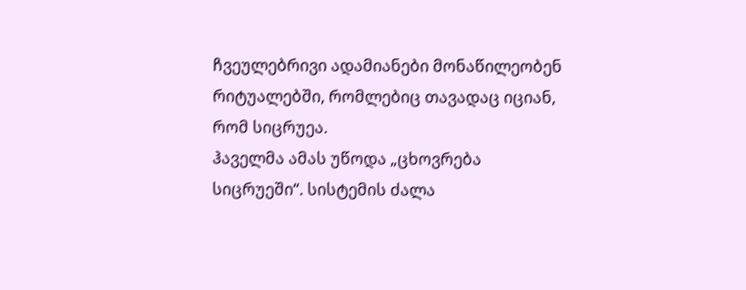ჩვეულებრივი ადამიანები მონაწილეობენ რიტუალებში, რომლებიც თავადაც იციან, რომ სიცრუეა.
ჰაველმა ამას უწოდა „ცხოვრება სიცრუეში“. სისტემის ძალა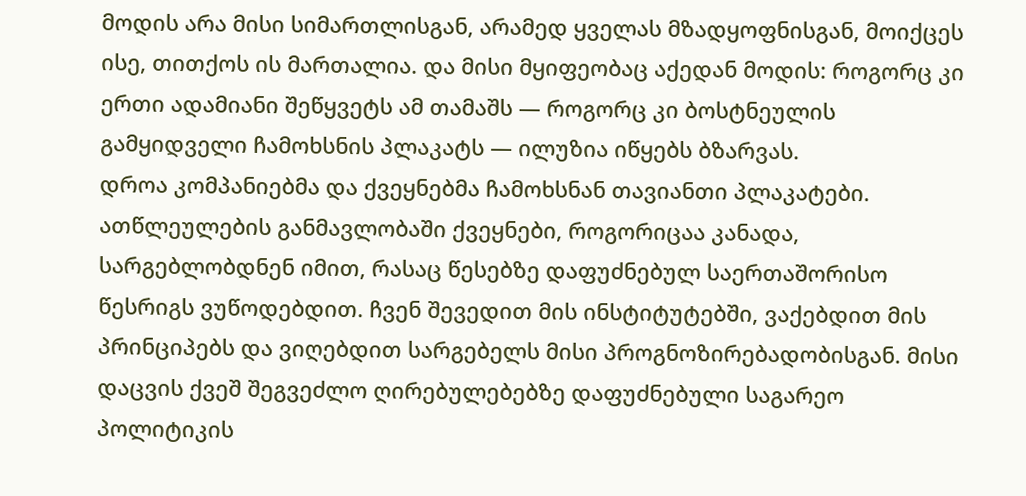მოდის არა მისი სიმართლისგან, არამედ ყველას მზადყოფნისგან, მოიქცეს ისე, თითქოს ის მართალია. და მისი მყიფეობაც აქედან მოდის: როგორც კი ერთი ადამიანი შეწყვეტს ამ თამაშს — როგორც კი ბოსტნეულის გამყიდველი ჩამოხსნის პლაკატს — ილუზია იწყებს ბზარვას.
დროა კომპანიებმა და ქვეყნებმა ჩამოხსნან თავიანთი პლაკატები.
ათწლეულების განმავლობაში ქვეყნები, როგორიცაა კანადა, სარგებლობდნენ იმით, რასაც წესებზე დაფუძნებულ საერთაშორისო წესრიგს ვუწოდებდით. ჩვენ შევედით მის ინსტიტუტებში, ვაქებდით მის პრინციპებს და ვიღებდით სარგებელს მისი პროგნოზირებადობისგან. მისი დაცვის ქვეშ შეგვეძლო ღირებულებებზე დაფუძნებული საგარეო პოლიტიკის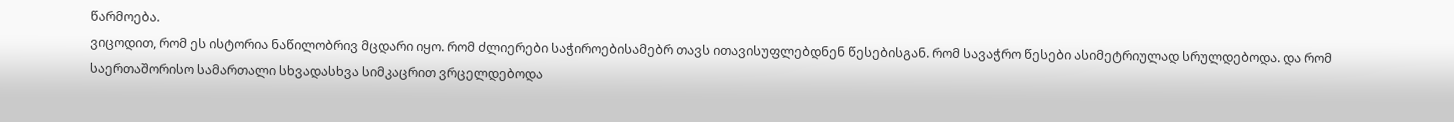წარმოება.
ვიცოდით, რომ ეს ისტორია ნაწილობრივ მცდარი იყო. რომ ძლიერები საჭიროებისამებრ თავს ითავისუფლებდნენ წესებისგან. რომ სავაჭრო წესები ასიმეტრიულად სრულდებოდა. და რომ საერთაშორისო სამართალი სხვადასხვა სიმკაცრით ვრცელდებოდა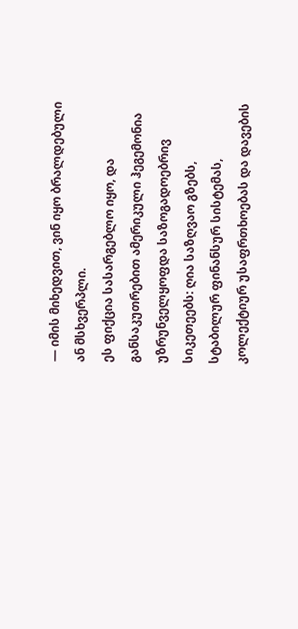— იმის მიხედვით, ვინ იყო ბრალდებული ან მსხვერპლი.
ეს ფიქცია სასარგებლო იყო, და განსაკუთრებით ამერიკული ჰეგემონია უზრუნველყოფდა საზოგადოებრივ სიკეთეებს: ღია საზღვაო გზებს, სტაბილურ ფინანსურ სისტემას, კოლექტიურ უსაფრთხოებას და დავების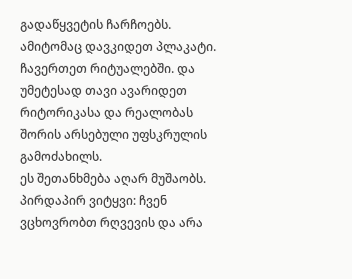გადაწყვეტის ჩარჩოებს.
ამიტომაც დავკიდეთ პლაკატი. ჩავერთეთ რიტუალებში. და უმეტესად თავი ავარიდეთ რიტორიკასა და რეალობას შორის არსებული უფსკრულის გამოძახილს.
ეს შეთანხმება აღარ მუშაობს.
პირდაპირ ვიტყვი: ჩვენ ვცხოვრობთ რღვევის და არა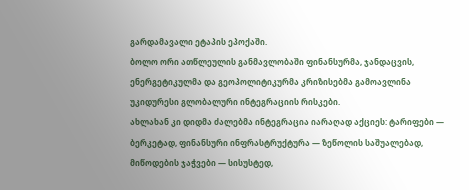გარდამავალი ეტაპის ეპოქაში.
ბოლო ორი ათწლეულის განმავლობაში ფინანსურმა, ჯანდაცვის, ენერგეტიკულმა და გეოპოლიტიკურმა კრიზისებმა გამოავლინა უკიდურესი გლობალური ინტეგრაციის რისკები.
ახლახან კი დიდმა ძალებმა ინტეგრაცია იარაღად აქციეს: ტარიფები — ბერკეტად, ფინანსური ინფრასტრუქტურა — ზეწოლის საშუალებად, მიწოდების ჯაჭვები — სისუსტედ,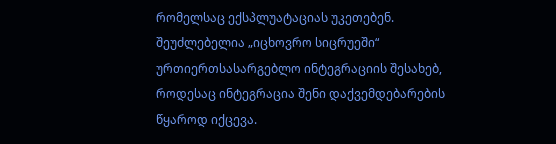რომელსაც ექსპლუატაციას უკეთებენ.
შეუძლებელია „იცხოვრო სიცრუეში“ ურთიერთსასარგებლო ინტეგრაციის შესახებ, როდესაც ინტეგრაცია შენი დაქვემდებარების წყაროდ იქცევა.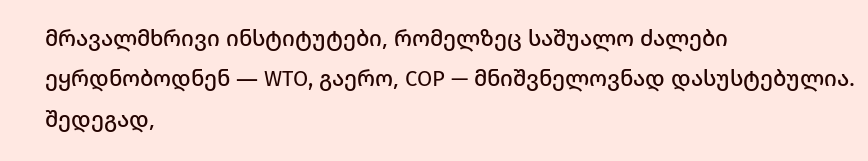მრავალმხრივი ინსტიტუტები, რომელზეც საშუალო ძალები ეყრდნობოდნენ — WTO, გაერო, COP — მნიშვნელოვნად დასუსტებულია.
შედეგად,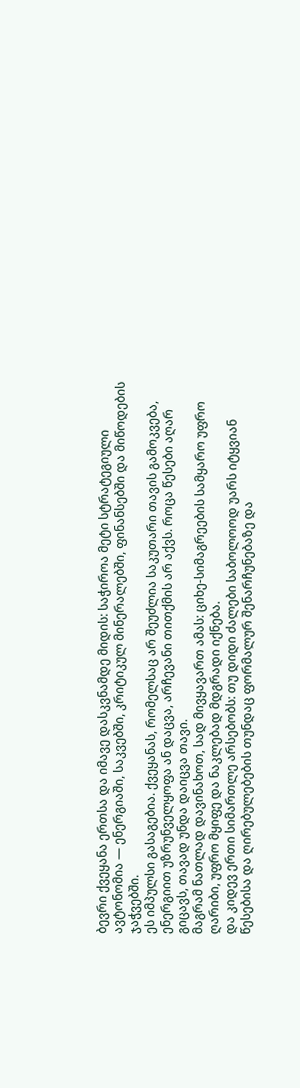ბევრი ქვეყანა ერთსა და იმავე დასკვნამდე მიდის: საჭიროა მეტი სტრატეგიული ავტონომია — ენერგიაში, საკვებში, კრიტიკულ მინერალებში, ფინანსებში და მიწოდების ჯაჭვებში.
ეს იმპულსი გასაგებია. ქვეყანას, რომელსაც არ შეუძლია საკუთარი თავის გამოკვება, ენერგიით უზრუნველყოფა ან დაცვა, არჩევანი თითქმის არ აქვს. როცა წესები აღარ გიცავს, თავად უნდა დაიცვა თავი.
მაგრამ ნათლად დავინახოთ, სად მივყავართ ამას: ციხე-სიმაგრეების სამყარო უფრო ღარიბი, უფრო მყიფე და ნაკლებად მდგრადი იქნება.
და კიდევ ერთი სიმართლე არსებობს: თუ დიდი ძალები საბოლოოდ უარს იტყვიან წესებისა და ღირებულებების თუნდაც ფორმალურ შენარჩუნებაზე და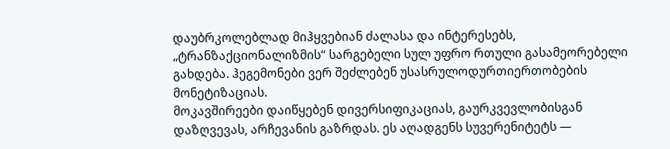დაუბრკოლებლად მიჰყვებიან ძალასა და ინტერესებს, „ტრანზაქციონალიზმის“ სარგებელი სულ უფრო რთული გასამეორებელი გახდება. ჰეგემონები ვერ შეძლებენ უსასრულოდურთიერთობების მონეტიზაციას.
მოკავშირეები დაიწყებენ დივერსიფიკაციას, გაურკვევლობისგან დაზღვევას, არჩევანის გაზრდას. ეს აღადგენს სუვერენიტეტს —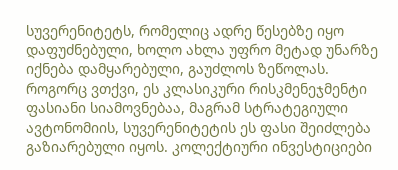სუვერენიტეტს, რომელიც ადრე წესებზე იყო დაფუძნებული, ხოლო ახლა უფრო მეტად უნარზე იქნება დამყარებული, გაუძლოს ზეწოლას.
როგორც ვთქვი, ეს კლასიკური რისკმენეჯმენტი ფასიანი სიამოვნებაა, მაგრამ სტრატეგიული ავტონომიის, სუვერენიტეტის ეს ფასი შეიძლება გაზიარებული იყოს. კოლექტიური ინვესტიციები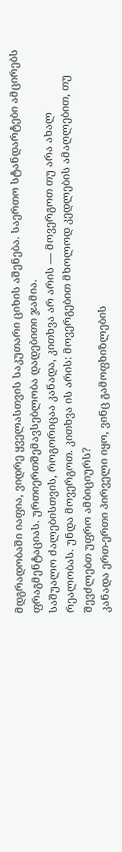მდგრადობაში იაფია, ვიდრე ყველასთვის საკუთარი ციხის აშენება. საერთო სტანდარტები ამცირებს ფრაგმენტაციას. ურთიერთშემავსებლობა დადებითი ჯამია.
საშუალო ძალებისთვის, როგორიცაა კანადა, კითხვა არ არის — მოვერგოთ თუ არა ახალ რეალობას. უნდა მოვერგოთ. კითხვა ის არის: მოვერგებით მხოლოდ კედლების ამაღლებით, თუ შევძლებთ უფრო ამბიციურს?
კანადა ერთ-ერთი პირველი იყო, ვინც გამოფხიზლების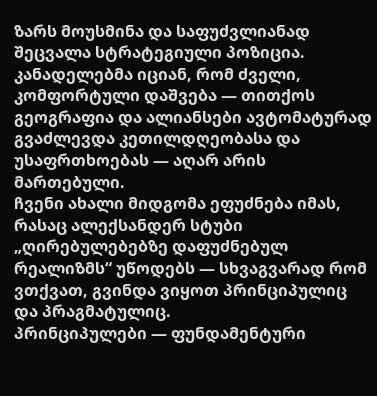ზარს მოუსმინა და საფუძვლიანად შეცვალა სტრატეგიული პოზიცია.
კანადელებმა იციან, რომ ძველი, კომფორტული დაშვება — თითქოს გეოგრაფია და ალიანსები ავტომატურად გვაძლევდა კეთილდღეობასა და უსაფრთხოებას — აღარ არის მართებული.
ჩვენი ახალი მიდგომა ეფუძნება იმას, რასაც ალექსანდერ სტუბი „ღირებულებებზე დაფუძნებულ რეალიზმს“ უწოდებს — სხვაგვარად რომ ვთქვათ, გვინდა ვიყოთ პრინციპულიც და პრაგმატულიც.
პრინციპულები — ფუნდამენტური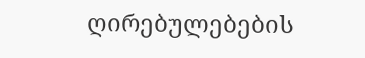ღირებულებების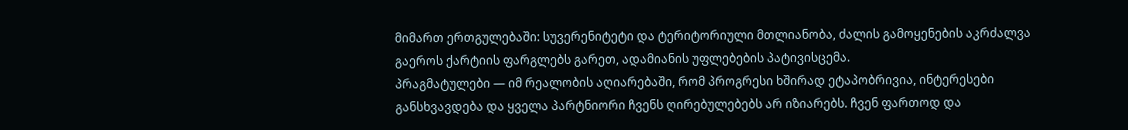მიმართ ერთგულებაში: სუვერენიტეტი და ტერიტორიული მთლიანობა, ძალის გამოყენების აკრძალვა გაეროს ქარტიის ფარგლებს გარეთ, ადამიანის უფლებების პატივისცემა.
პრაგმატულები — იმ რეალობის აღიარებაში, რომ პროგრესი ხშირად ეტაპობრივია, ინტერესები განსხვავდება და ყველა პარტნიორი ჩვენს ღირებულებებს არ იზიარებს. ჩვენ ფართოდ და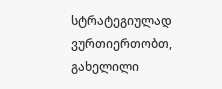სტრატეგიულად ვურთიერთობთ, გახელილი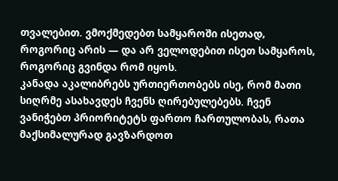თვალებით. ვმოქმედებთ სამყაროში ისეთად, როგორიც არის — და არ ველოდებით ისეთ სამყაროს, როგორიც გვინდა რომ იყოს.
კანადა აკალიბრებს ურთიერთობებს ისე, რომ მათი სიღრმე ასახავდეს ჩვენს ღირებულებებს. ჩვენ ვანიჭებთ პრიორიტეტს ფართო ჩართულობას, რათა მაქსიმალურად გავზარდოთ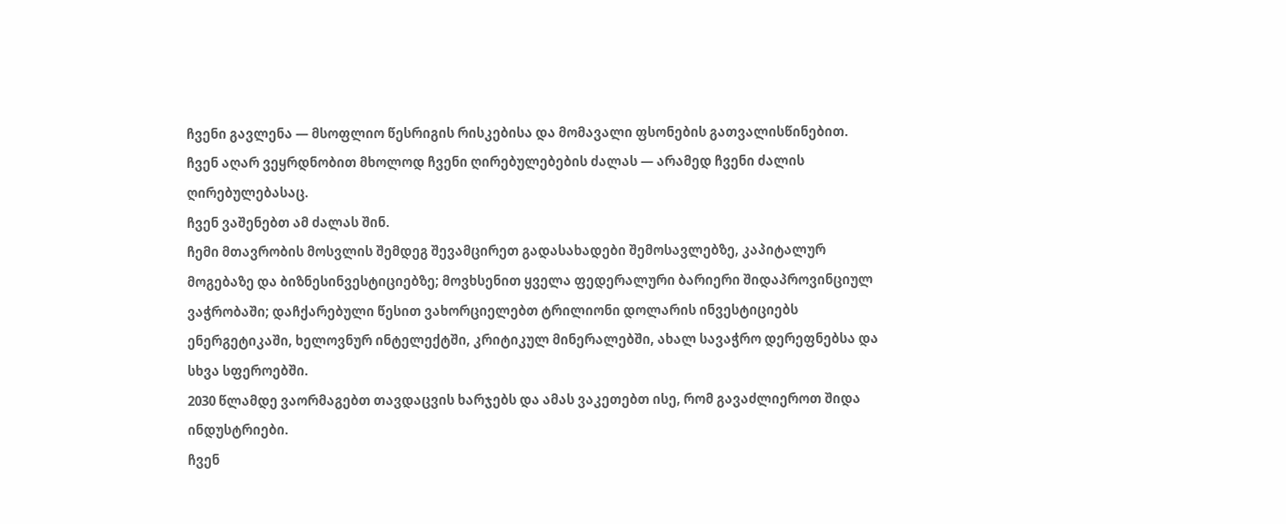ჩვენი გავლენა — მსოფლიო წესრიგის რისკებისა და მომავალი ფსონების გათვალისწინებით.
ჩვენ აღარ ვეყრდნობით მხოლოდ ჩვენი ღირებულებების ძალას — არამედ ჩვენი ძალის ღირებულებასაც.
ჩვენ ვაშენებთ ამ ძალას შინ.
ჩემი მთავრობის მოსვლის შემდეგ შევამცირეთ გადასახადები შემოსავლებზე, კაპიტალურ მოგებაზე და ბიზნესინვესტიციებზე; მოვხსენით ყველა ფედერალური ბარიერი შიდაპროვინციულ ვაჭრობაში; დაჩქარებული წესით ვახორციელებთ ტრილიონი დოლარის ინვესტიციებს ენერგეტიკაში, ხელოვნურ ინტელექტში, კრიტიკულ მინერალებში, ახალ სავაჭრო დერეფნებსა და სხვა სფეროებში.
2030 წლამდე ვაორმაგებთ თავდაცვის ხარჯებს და ამას ვაკეთებთ ისე, რომ გავაძლიეროთ შიდა ინდუსტრიები.
ჩვენ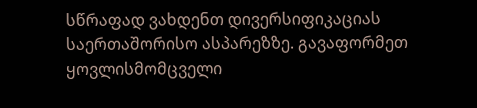სწრაფად ვახდენთ დივერსიფიკაციას საერთაშორისო ასპარეზზე. გავაფორმეთ ყოვლისმომცველი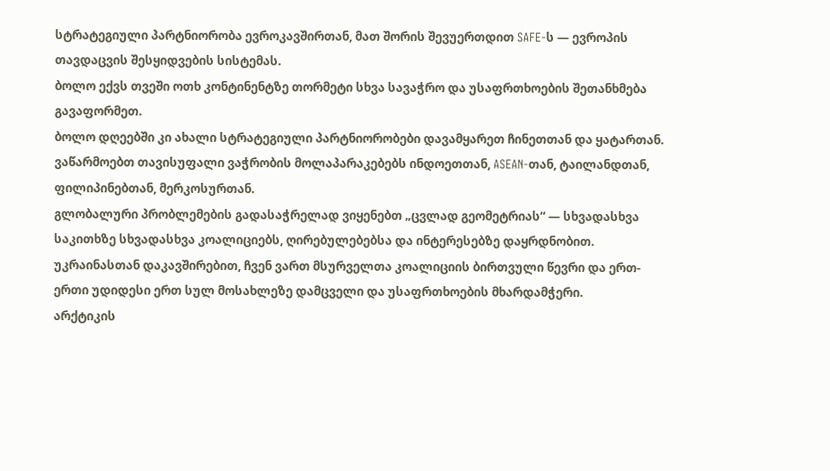სტრატეგიული პარტნიორობა ევროკავშირთან, მათ შორის შევუერთდით SAFE-ს — ევროპის თავდაცვის შესყიდვების სისტემას.
ბოლო ექვს თვეში ოთხ კონტინენტზე თორმეტი სხვა სავაჭრო და უსაფრთხოების შეთანხმება გავაფორმეთ.
ბოლო დღეებში კი ახალი სტრატეგიული პარტნიორობები დავამყარეთ ჩინეთთან და ყატართან.
ვაწარმოებთ თავისუფალი ვაჭრობის მოლაპარაკებებს ინდოეთთან, ASEAN-თან, ტაილანდთან, ფილიპინებთან, მერკოსურთან.
გლობალური პრობლემების გადასაჭრელად ვიყენებთ „ცვლად გეომეტრიას“ — სხვადასხვა საკითხზე სხვადასხვა კოალიციებს, ღირებულებებსა და ინტერესებზე დაყრდნობით.
უკრაინასთან დაკავშირებით, ჩვენ ვართ მსურველთა კოალიციის ბირთვული წევრი და ერთ-ერთი უდიდესი ერთ სულ მოსახლეზე დამცველი და უსაფრთხოების მხარდამჭერი.
არქტიკის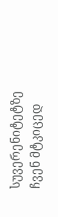სუვერენიტეტზე ჩვენ მტკიცედ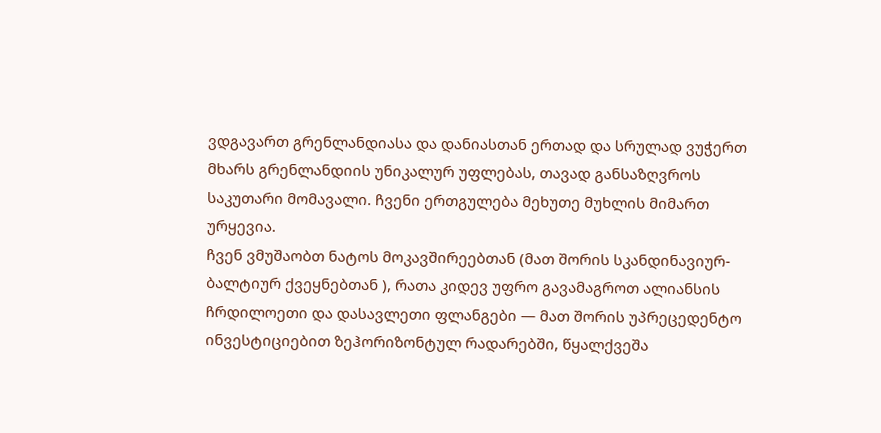ვდგავართ გრენლანდიასა და დანიასთან ერთად და სრულად ვუჭერთ მხარს გრენლანდიის უნიკალურ უფლებას, თავად განსაზღვროს საკუთარი მომავალი. ჩვენი ერთგულება მეხუთე მუხლის მიმართ ურყევია.
ჩვენ ვმუშაობთ ნატოს მოკავშირეებთან (მათ შორის სკანდინავიურ-ბალტიურ ქვეყნებთან ), რათა კიდევ უფრო გავამაგროთ ალიანსის ჩრდილოეთი და დასავლეთი ფლანგები — მათ შორის უპრეცედენტო ინვესტიციებით ზეჰორიზონტულ რადარებში, წყალქვეშა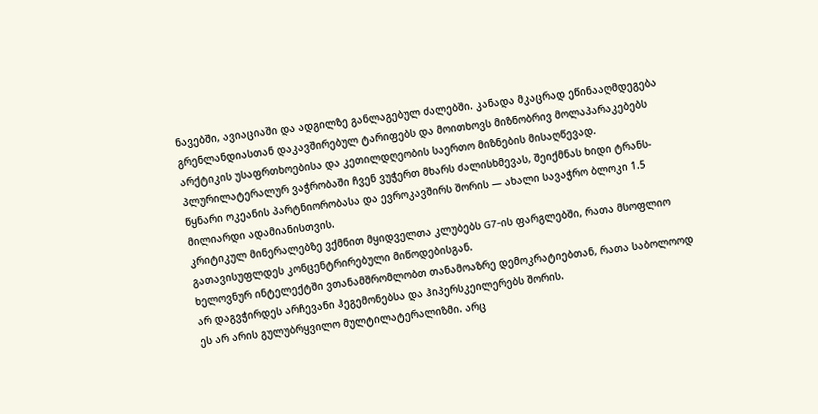ნავებში, ავიაციაში და ადგილზე განლაგებულ ძალებში. კანადა მკაცრად ეწინააღმდეგება გრენლანდიასთან დაკავშირებულ ტარიფებს და მოითხოვს მიზნობრივ მოლაპარაკებებს არქტიკის უსაფრთხოებისა და კეთილდღეობის საერთო მიზნების მისაღწევად.
პლურილატერალურ ვაჭრობაში ჩვენ ვუჭერთ მხარს ძალისხმევას, შეიქმნას ხიდი ტრანს-წყნარი ოკეანის პარტნიორობასა და ევროკავშირს შორის — ახალი სავაჭრო ბლოკი 1.5 მილიარდი ადამიანისთვის.
კრიტიკულ მინერალებზე ვქმნით მყიდველთა კლუბებს G7-ის ფარგლებში, რათა მსოფლიო გათავისუფლდეს კონცენტრირებული მიწოდებისგან.
ხელოვნურ ინტელექტში ვთანამშრომლობთ თანამოაზრე დემოკრატიებთან, რათა საბოლოოდ არ დაგვჭირდეს არჩევანი ჰეგემონებსა და ჰიპერსკეილერებს შორის.
ეს არ არის გულუბრყვილო მულტილატერალიზმი. არც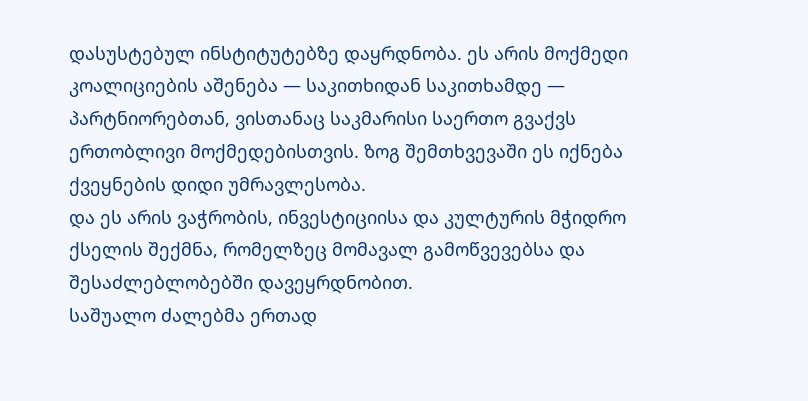დასუსტებულ ინსტიტუტებზე დაყრდნობა. ეს არის მოქმედი კოალიციების აშენება — საკითხიდან საკითხამდე — პარტნიორებთან, ვისთანაც საკმარისი საერთო გვაქვს ერთობლივი მოქმედებისთვის. ზოგ შემთხვევაში ეს იქნება ქვეყნების დიდი უმრავლესობა.
და ეს არის ვაჭრობის, ინვესტიციისა და კულტურის მჭიდრო ქსელის შექმნა, რომელზეც მომავალ გამოწვევებსა და შესაძლებლობებში დავეყრდნობით.
საშუალო ძალებმა ერთად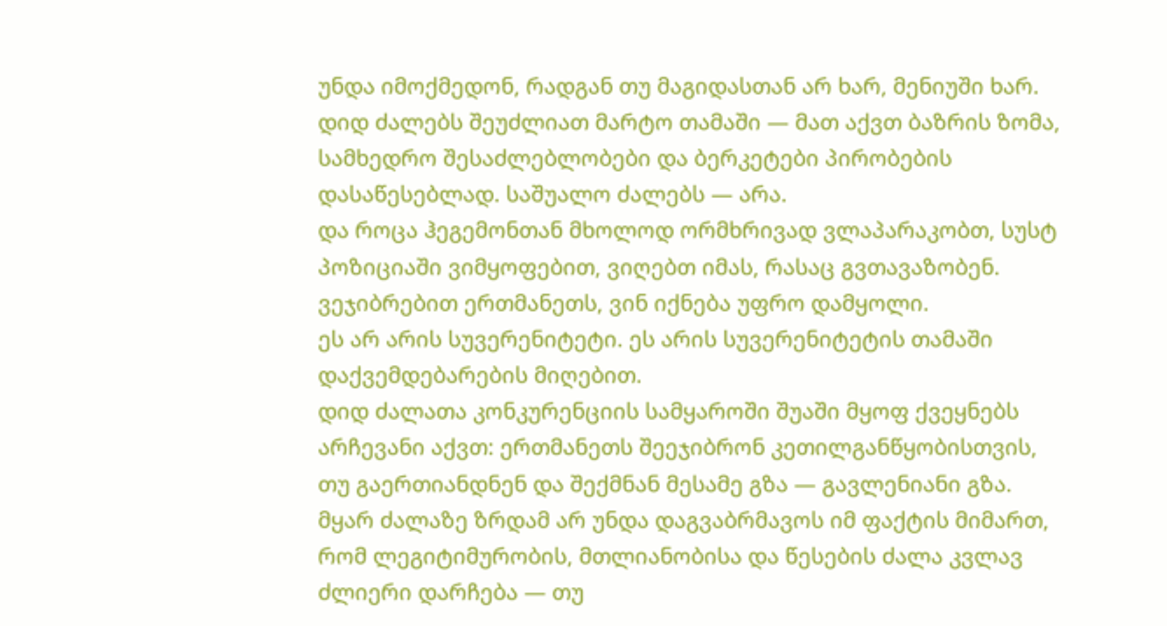უნდა იმოქმედონ, რადგან თუ მაგიდასთან არ ხარ, მენიუში ხარ.
დიდ ძალებს შეუძლიათ მარტო თამაში — მათ აქვთ ბაზრის ზომა, სამხედრო შესაძლებლობები და ბერკეტები პირობების დასაწესებლად. საშუალო ძალებს — არა.
და როცა ჰეგემონთან მხოლოდ ორმხრივად ვლაპარაკობთ, სუსტ პოზიციაში ვიმყოფებით, ვიღებთ იმას, რასაც გვთავაზობენ. ვეჯიბრებით ერთმანეთს, ვინ იქნება უფრო დამყოლი.
ეს არ არის სუვერენიტეტი. ეს არის სუვერენიტეტის თამაში დაქვემდებარების მიღებით.
დიდ ძალათა კონკურენციის სამყაროში შუაში მყოფ ქვეყნებს არჩევანი აქვთ: ერთმანეთს შეეჯიბრონ კეთილგანწყობისთვის, თუ გაერთიანდნენ და შექმნან მესამე გზა — გავლენიანი გზა.
მყარ ძალაზე ზრდამ არ უნდა დაგვაბრმავოს იმ ფაქტის მიმართ, რომ ლეგიტიმურობის, მთლიანობისა და წესების ძალა კვლავ ძლიერი დარჩება — თუ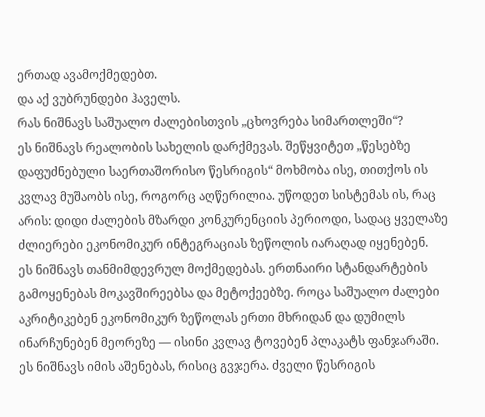ერთად ავამოქმედებთ.
და აქ ვუბრუნდები ჰაველს.
რას ნიშნავს საშუალო ძალებისთვის „ცხოვრება სიმართლეში“?
ეს ნიშნავს რეალობის სახელის დარქმევას. შეწყვიტეთ „წესებზე დაფუძნებული საერთაშორისო წესრიგის“ მოხმობა ისე, თითქოს ის კვლავ მუშაობს ისე, როგორც აღწერილია. უწოდეთ სისტემას ის, რაც არის: დიდი ძალების მზარდი კონკურენციის პერიოდი, სადაც ყველაზე ძლიერები ეკონომიკურ ინტეგრაციას ზეწოლის იარაღად იყენებენ.
ეს ნიშნავს თანმიმდევრულ მოქმედებას. ერთნაირი სტანდარტების გამოყენებას მოკავშირეებსა და მეტოქეებზე. როცა საშუალო ძალები აკრიტიკებენ ეკონომიკურ ზეწოლას ერთი მხრიდან და დუმილს ინარჩუნებენ მეორეზე — ისინი კვლავ ტოვებენ პლაკატს ფანჯარაში.
ეს ნიშნავს იმის აშენებას, რისიც გვჯერა. ძველი წესრიგის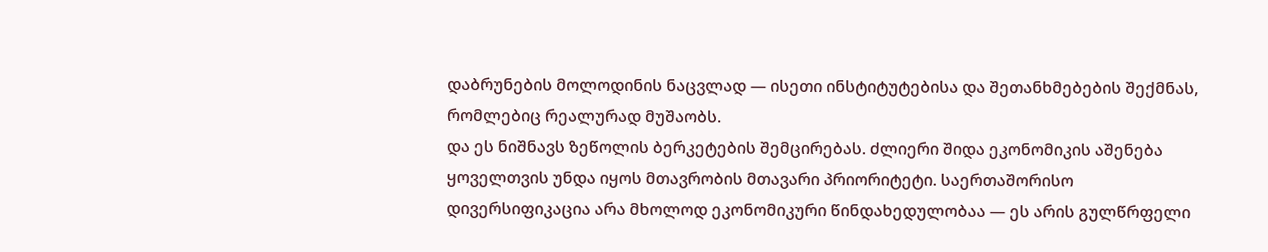დაბრუნების მოლოდინის ნაცვლად — ისეთი ინსტიტუტებისა და შეთანხმებების შექმნას, რომლებიც რეალურად მუშაობს.
და ეს ნიშნავს ზეწოლის ბერკეტების შემცირებას. ძლიერი შიდა ეკონომიკის აშენება ყოველთვის უნდა იყოს მთავრობის მთავარი პრიორიტეტი. საერთაშორისო დივერსიფიკაცია არა მხოლოდ ეკონომიკური წინდახედულობაა — ეს არის გულწრფელი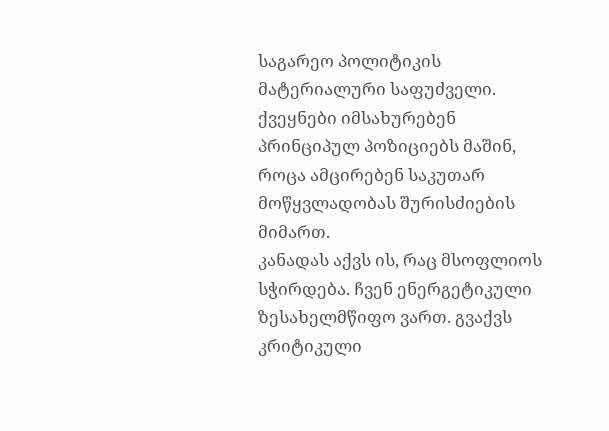საგარეო პოლიტიკის მატერიალური საფუძველი. ქვეყნები იმსახურებენ პრინციპულ პოზიციებს მაშინ, როცა ამცირებენ საკუთარ მოწყვლადობას შურისძიების მიმართ.
კანადას აქვს ის, რაც მსოფლიოს სჭირდება. ჩვენ ენერგეტიკული ზესახელმწიფო ვართ. გვაქვს კრიტიკული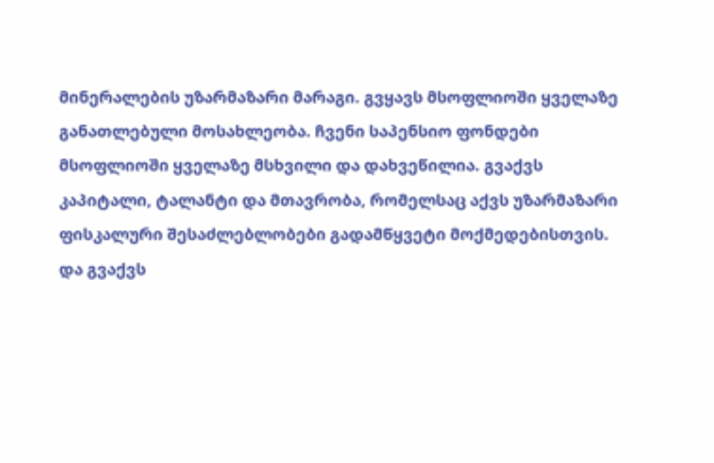მინერალების უზარმაზარი მარაგი. გვყავს მსოფლიოში ყველაზე განათლებული მოსახლეობა. ჩვენი საპენსიო ფონდები მსოფლიოში ყველაზე მსხვილი და დახვეწილია. გვაქვს კაპიტალი, ტალანტი და მთავრობა, რომელსაც აქვს უზარმაზარი ფისკალური შესაძლებლობები გადამწყვეტი მოქმედებისთვის.
და გვაქვს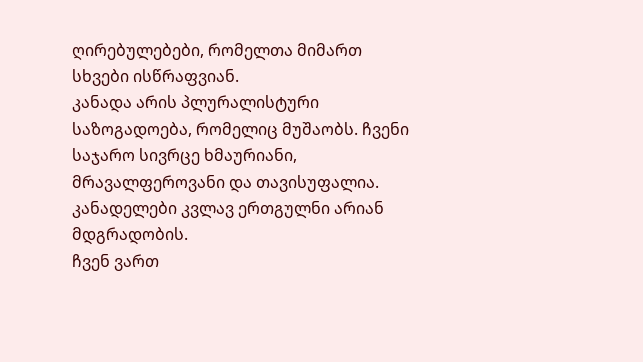ღირებულებები, რომელთა მიმართ სხვები ისწრაფვიან.
კანადა არის პლურალისტური საზოგადოება, რომელიც მუშაობს. ჩვენი საჯარო სივრცე ხმაურიანი, მრავალფეროვანი და თავისუფალია. კანადელები კვლავ ერთგულნი არიან მდგრადობის.
ჩვენ ვართ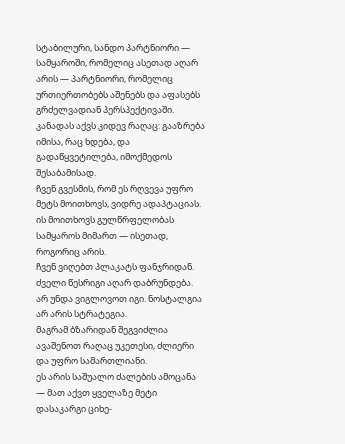სტაბილური, სანდო პარტნიორი — სამყაროში, რომელიც ასეთად აღარ არის — პარტნიორი, რომელიც ურთიერთობებს აშენებს და აფასებს გრძელვადიან პერსპექტივაში.
კანადას აქვს კიდევ რაღაც: გააზრება იმისა, რაც ხდება, და გადაწყვეტილება, იმოქმედოს შესაბამისად.
ჩვენ გვესმის, რომ ეს რღვევა უფრო მეტს მოითხოვს, ვიდრე ადაპტაციას. ის მოითხოვს გულწრფელობას სამყაროს მიმართ — ისეთად, როგორიც არის.
ჩვენ ვიღებთ პლაკატს ფანჯრიდან.
ძველი წესრიგი აღარ დაბრუნდება. არ უნდა ვიგლოვოთ იგი. ნოსტალგია არ არის სტრატეგია.
მაგრამ ბზარიდან შეგვიძლია ავაშენოთ რაღაც უკეთესი, ძლიერი და უფრო სამართლიანი.
ეს არის საშუალო ძალების ამოცანა — მათ აქვთ ყველაზე მეტი დასაკარგი ციხე-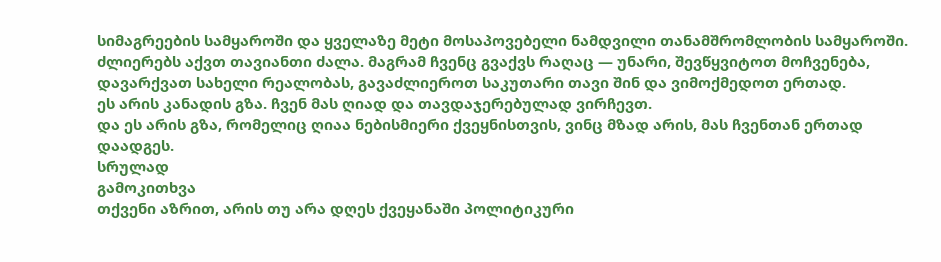სიმაგრეების სამყაროში და ყველაზე მეტი მოსაპოვებელი ნამდვილი თანამშრომლობის სამყაროში.
ძლიერებს აქვთ თავიანთი ძალა. მაგრამ ჩვენც გვაქვს რაღაც — უნარი, შევწყვიტოთ მოჩვენება, დავარქვათ სახელი რეალობას, გავაძლიეროთ საკუთარი თავი შინ და ვიმოქმედოთ ერთად.
ეს არის კანადის გზა. ჩვენ მას ღიად და თავდაჯერებულად ვირჩევთ.
და ეს არის გზა, რომელიც ღიაა ნებისმიერი ქვეყნისთვის, ვინც მზად არის, მას ჩვენთან ერთად დაადგეს.
სრულად
გამოკითხვა
თქვენი აზრით, არის თუ არა დღეს ქვეყანაში პოლიტიკური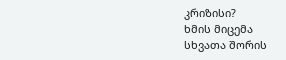კრიზისი?
ხმის მიცემა
სხვათა შორის